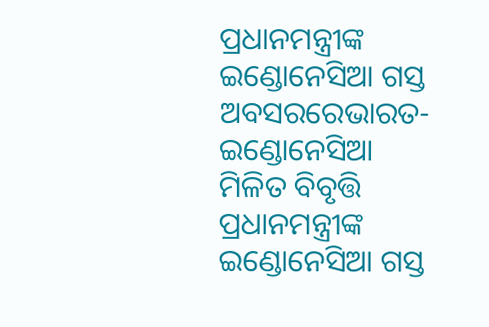ପ୍ରଧାନମନ୍ତ୍ରୀଙ୍କ ଇଣ୍ଡୋନେସିଆ ଗସ୍ତ ଅବସରରେଭାରତ-ଇଣ୍ଡୋନେସିଆ ମିଳିତ ବିବୃତ୍ତି
ପ୍ରଧାନମନ୍ତ୍ରୀଙ୍କ ଇଣ୍ଡୋନେସିଆ ଗସ୍ତ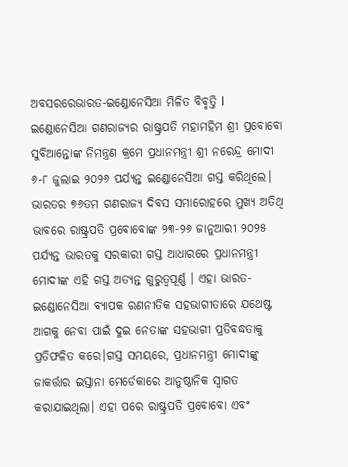ଅବସରରେଭାରତ-ଇଣ୍ଡୋନେସିଆ ମିଳିତ ବିବୃତ୍ତି l ଇଣ୍ଡୋନେସିଆ ଗଣରାଜ୍ୟର ରାଷ୍ଟ୍ରପତି ମହାମହିମ ଶ୍ରୀ ପ୍ରବୋବୋ ସୁବିଆନ୍ତୋଙ୍କ ନିମନ୍ତ୍ରଣ କ୍ରମେ ପ୍ରଧାନମନ୍ତ୍ରୀ ଶ୍ରୀ ନରେନ୍ଦ୍ର ମୋଦୀ ୬-୮ ଜୁଲାଇ ୨୦୨୬ ପର୍ଯ୍ୟନ୍ତ ଇଣ୍ଡୋନେସିଆ ଗସ୍ତ କରିଥିଲେ। ଭାରତର ୭୬ତମ ଗଣରାଜ୍ୟ ଦିବସ ସମାରୋହରେ ମୁଖ୍ୟ ଅତିଥି ଭାବରେ ରାଷ୍ଟ୍ରପତି ପ୍ରବୋବୋଙ୍କ ୨୩-୨୬ ଜାନୁଆରୀ ୨୦୨୫ ପର୍ଯ୍ୟନ୍ତ ଭାରତକୁ ସରକାରୀ ଗସ୍ତ ଆଧାରରେ ପ୍ରଧାନମନ୍ତ୍ରୀ ମୋଦୀଙ୍କ ଏହି ଗସ୍ତ ଅତ୍ୟନ୍ତ ଗୁରୁତ୍ୱପୂର୍ଣ୍ଣ । ଏହା ଭାରତ-ଇଣ୍ଡୋନେସିଆ ବ୍ୟାପକ ରଣନୀତିକ ସହଭାଗୀତାରେ ଯଥେଷ୍ଟ ଆଗକୁ ନେବା ପାଇଁ ଦୁଇ ନେତାଙ୍କ ସହଭାଗୀ ପ୍ରତିବଦ୍ଧତାକୁ ପ୍ରତିଫଳିତ କରେ।ଗସ୍ତ ସମୟରେ, ପ୍ରଧାନମନ୍ତ୍ରୀ ମୋଦୀଙ୍କୁ ଜାକର୍ତ୍ତାର ଇସ୍ତାନା ମେର୍ଡେକାରେ ଆନୁଷ୍ଠାନିକ ସ୍ୱାଗତ କରାଯାଇଥିଲା। ଏହା ପରେ ରାଷ୍ଟ୍ରପତି ପ୍ରବୋବୋ ଏବଂ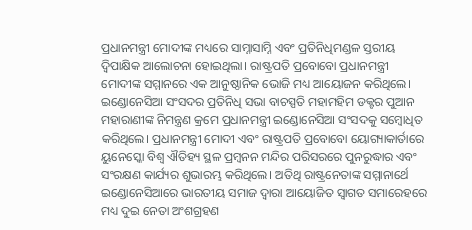ପ୍ରଧାନମନ୍ତ୍ରୀ ମୋଦୀଙ୍କ ମଧ୍ୟରେ ସାମ୍ନାସାମ୍ନି ଏବଂ ପ୍ରତିନିଧିମଣ୍ଡଳ ସ୍ତରୀୟ ଦ୍ୱିପାକ୍ଷିକ ଆଲୋଚନା ହୋଇଥିଲା। ରାଷ୍ଟ୍ରପତି ପ୍ରବୋବୋ ପ୍ରଧାନମନ୍ତ୍ରୀ ମୋଦୀଙ୍କ ସମ୍ମାନରେ ଏକ ଆନୁଷ୍ଠାନିକ ଭୋଜି ମଧ୍ୟ ଆୟୋଜନ କରିଥିଲେ। ଇଣ୍ଡୋନେସିଆ ସଂସଦର ପ୍ରତିନିଧି ସଭା ବାଚସ୍ପତି ମହାମହିମ ଡକ୍ଟର ପୁଆନ ମହାରାଣୀଙ୍କ ନିମନ୍ତ୍ରଣ କ୍ରମେ ପ୍ରଧାନମନ୍ତ୍ରୀ ଇଣ୍ଡୋନେସିଆ ସଂସଦକୁ ସମ୍ବୋଧିତ କରିଥିଲେ। ପ୍ରଧାନମନ୍ତ୍ରୀ ମୋଦୀ ଏବଂ ରାଷ୍ଟ୍ରପତି ପ୍ରବୋବୋ ୟୋଗ୍ୟାକାର୍ତାରେ ୟୁନେସ୍କୋ ବିଶ୍ୱ ଐତିହ୍ୟ ସ୍ଥଳ ପ୍ରମ୍ବନନ ମନ୍ଦିର ପରିସରରେ ପୁନରୁଦ୍ଧାର ଏବଂ ସଂରକ୍ଷଣ କାର୍ଯ୍ୟର ଶୁଭାରମ୍ଭ କରିଥିଲେ। ଅତିଥି ରାଷ୍ଟ୍ରନେତାଙ୍କ ସମ୍ମାନାର୍ଥେ ଇଣ୍ଡୋନେସିଆରେ ଭାରତୀୟ ସମାଜ ଦ୍ୱାରା ଆୟୋଜିତ ସ୍ୱାଗତ ସମାରେହରେ ମଧ୍ୟ ଦୁଇ ନେତା ଅଂଶଗ୍ରହଣ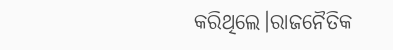କରିଥିଲେ।ରାଜନୈତିକ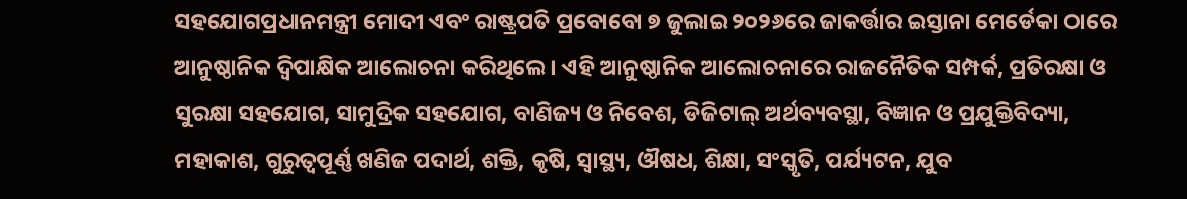ସହଯୋଗପ୍ରଧାନମନ୍ତ୍ରୀ ମୋଦୀ ଏବଂ ରାଷ୍ଟ୍ରପତି ପ୍ରବୋବୋ ୭ ଜୁଲାଇ ୨୦୨୬ରେ ଜାକର୍ତ୍ତାର ଇସ୍ତାନା ମେର୍ଡେକା ଠାରେ ଆନୁଷ୍ଠାନିକ ଦ୍ୱିପାକ୍ଷିକ ଆଲୋଚନା କରିଥିଲେ। ଏହି ଆନୁଷ୍ଠାନିକ ଆଲୋଚନାରେ ରାଜନୈତିକ ସମ୍ପର୍କ, ପ୍ରତିରକ୍ଷା ଓ ସୁରକ୍ଷା ସହଯୋଗ, ସାମୁଦ୍ରିକ ସହଯୋଗ, ବାଣିଜ୍ୟ ଓ ନିବେଶ, ଡିଜିଟାଲ୍ ଅର୍ଥବ୍ୟବସ୍ଥା, ବିଜ୍ଞାନ ଓ ପ୍ରଯୁକ୍ତିବିଦ୍ୟା, ମହାକାଶ, ଗୁରୁତ୍ୱପୂର୍ଣ୍ଣ ଖଣିଜ ପଦାର୍ଥ, ଶକ୍ତି, କୃଷି, ସ୍ୱାସ୍ଥ୍ୟ, ଔଷଧ, ଶିକ୍ଷା, ସଂସ୍କୃତି, ପର୍ଯ୍ୟଟନ, ଯୁବ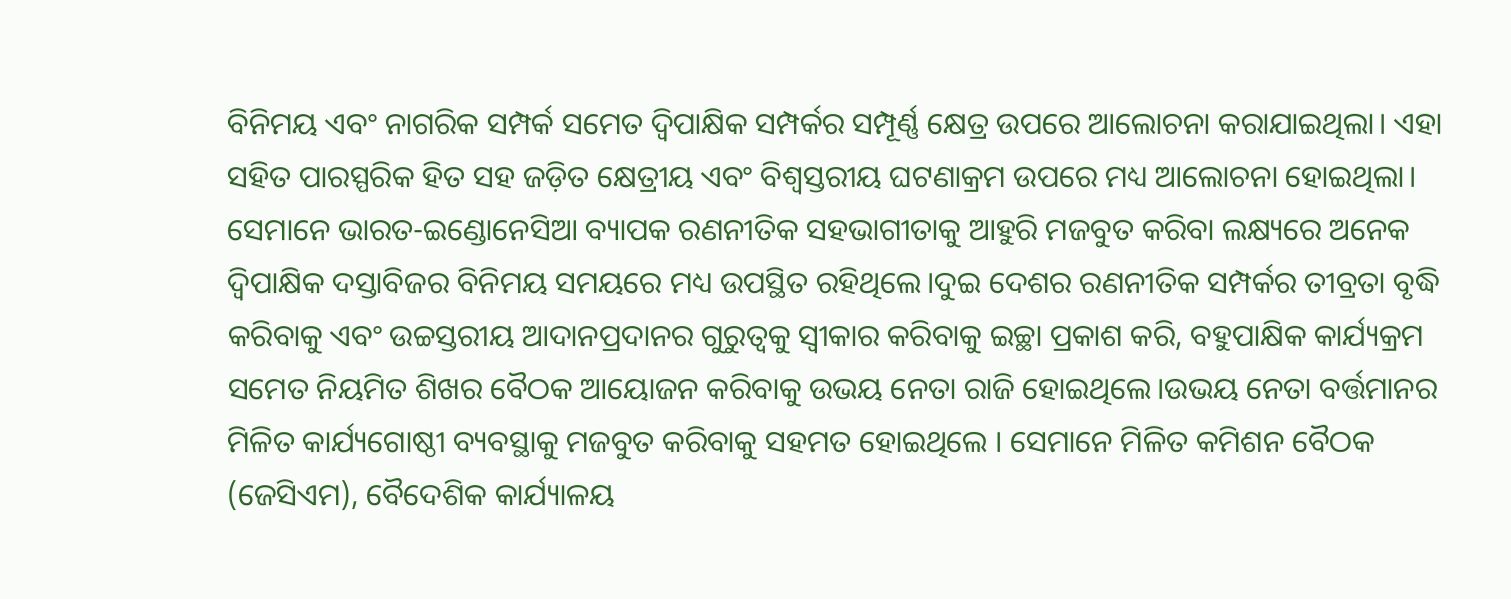ବିନିମୟ ଏବଂ ନାଗରିକ ସମ୍ପର୍କ ସମେତ ଦ୍ୱିପାକ୍ଷିକ ସମ୍ପର୍କର ସମ୍ପୂର୍ଣ୍ଣ କ୍ଷେତ୍ର ଉପରେ ଆଲୋଚନା କରାଯାଇଥିଲା। ଏହା ସହିତ ପାରସ୍ପରିକ ହିତ ସହ ଜଡ଼ିତ କ୍ଷେତ୍ରୀୟ ଏବଂ ବିଶ୍ୱସ୍ତରୀୟ ଘଟଣାକ୍ରମ ଉପରେ ମଧ୍ୟ ଆଲୋଚନା ହୋଇଥିଲା। ସେମାନେ ଭାରତ-ଇଣ୍ଡୋନେସିଆ ବ୍ୟାପକ ରଣନୀତିକ ସହଭାଗୀତାକୁ ଆହୁରି ମଜବୁତ କରିବା ଲକ୍ଷ୍ୟରେ ଅନେକ ଦ୍ୱିପାକ୍ଷିକ ଦସ୍ତାବିଜର ବିନିମୟ ସମୟରେ ମଧ୍ୟ ଉପସ୍ଥିତ ରହିଥିଲେ।ଦୁଇ ଦେଶର ରଣନୀତିକ ସମ୍ପର୍କର ତୀବ୍ରତା ବୃଦ୍ଧି କରିବାକୁ ଏବଂ ଉଚ୍ଚସ୍ତରୀୟ ଆଦାନପ୍ରଦାନର ଗୁରୁତ୍ୱକୁ ସ୍ୱୀକାର କରିବାକୁ ଇଚ୍ଛା ପ୍ରକାଶ କରି, ବହୁପାକ୍ଷିକ କାର୍ଯ୍ୟକ୍ରମ ସମେତ ନିୟମିତ ଶିଖର ବୈଠକ ଆୟୋଜନ କରିବାକୁ ଉଭୟ ନେତା ରାଜି ହୋଇଥିଲେ।ଉଭୟ ନେତା ବର୍ତ୍ତମାନର ମିଳିତ କାର୍ଯ୍ୟଗୋଷ୍ଠୀ ବ୍ୟବସ୍ଥାକୁ ମଜବୁତ କରିବାକୁ ସହମତ ହୋଇଥିଲେ । ସେମାନେ ମିଳିତ କମିଶନ ବୈଠକ (ଜେସିଏମ), ବୈଦେଶିକ କାର୍ଯ୍ୟାଳୟ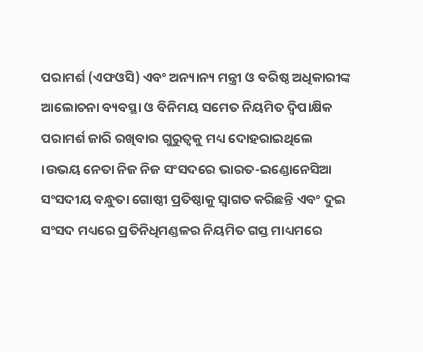ପରାମର୍ଶ (ଏଫଓସି) ଏବଂ ଅନ୍ୟାନ୍ୟ ମନ୍ତ୍ରୀ ଓ ବରିଷ୍ଠ ଅଧିକାରୀଙ୍କ ଆଲୋଚନା ବ୍ୟବସ୍ଥା ଓ ବିନିମୟ ସମେତ ନିୟମିତ ଦ୍ୱିପାକ୍ଷିକ ପରାମର୍ଶ ଜାରି ରଖିବାର ଗୁରୁତ୍ୱକୁ ମଧ୍ୟ ଦୋହରାଇଥିଲେ ।ଉଭୟ ନେତା ନିଜ ନିଜ ସଂସଦରେ ଭାରତ-ଇଣ୍ଡୋନେସିଆ ସଂସଦୀୟ ବନ୍ଧୁତା ଗୋଷ୍ଠୀ ପ୍ରତିଷ୍ଠାକୁ ସ୍ୱାଗତ କରିଛନ୍ତି ଏବଂ ଦୁଇ ସଂସଦ ମଧ୍ୟରେ ପ୍ରତିନିଧିମଣ୍ଡଳର ନିୟମିତ ଗସ୍ତ ମାଧ୍ୟମରେ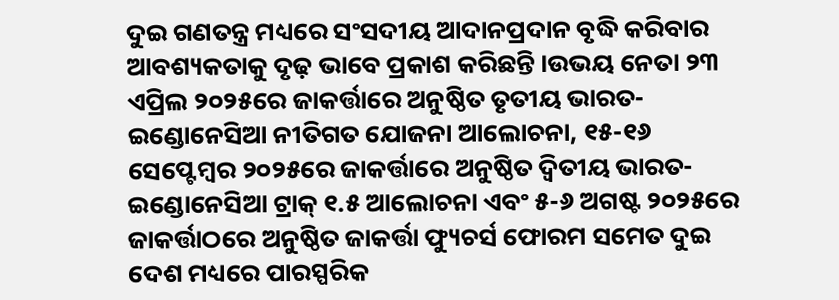ଦୁଇ ଗଣତନ୍ତ୍ର ମଧ୍ୟରେ ସଂସଦୀୟ ଆଦାନପ୍ରଦାନ ବୃଦ୍ଧି କରିବାର ଆବଶ୍ୟକତାକୁ ଦୃଢ଼ ଭାବେ ପ୍ରକାଶ କରିଛନ୍ତି ।ଉଭୟ ନେତା ୨୩ ଏପ୍ରିଲ ୨୦୨୫ରେ ଜାକର୍ତ୍ତାରେ ଅନୁଷ୍ଠିତ ତୃତୀୟ ଭାରତ-ଇଣ୍ଡୋନେସିଆ ନୀତିଗତ ଯୋଜନା ଆଲୋଚନା, ୧୫-୧୬ ସେପ୍ଟେମ୍ବର ୨୦୨୫ରେ ଜାକର୍ତ୍ତାରେ ଅନୁଷ୍ଠିତ ଦ୍ୱିତୀୟ ଭାରତ-ଇଣ୍ଡୋନେସିଆ ଟ୍ରାକ୍ ୧.୫ ଆଲୋଚନା ଏବଂ ୫-୬ ଅଗଷ୍ଟ ୨୦୨୫ରେ ଜାକର୍ତ୍ତାଠରେ ଅନୁଷ୍ଠିତ ଜାକର୍ତ୍ତା ଫ୍ୟୁଚର୍ସ ଫୋରମ ସମେତ ଦୁଇ ଦେଶ ମଧ୍ୟରେ ପାରସ୍ପରିକ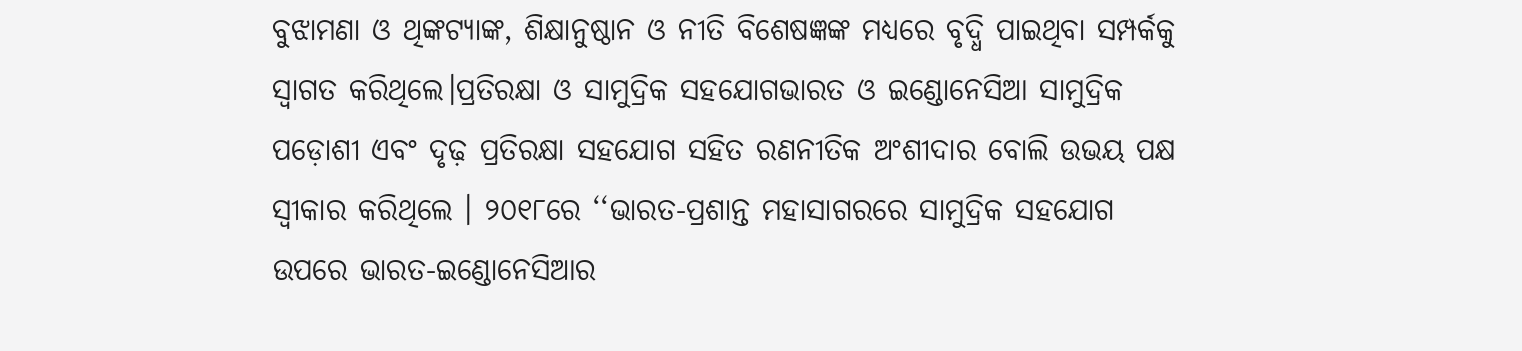ବୁଝାମଣା ଓ ଥିଙ୍କଟ୍ୟାଙ୍କ, ଶିକ୍ଷାନୁଷ୍ଠାନ ଓ ନୀତି ବିଶେଷଜ୍ଞଙ୍କ ମଧ୍ୟରେ ବୃଦ୍ଧି ପାଇଥିବା ସମ୍ପର୍କକୁ ସ୍ୱାଗତ କରିଥିଲେ।ପ୍ରତିରକ୍ଷା ଓ ସାମୁଦ୍ରିକ ସହଯୋଗଭାରତ ଓ ଇଣ୍ଡୋନେସିଆ ସାମୁଦ୍ରିକ ପଡ଼ୋଶୀ ଏବଂ ଦୃଢ଼ ପ୍ରତିରକ୍ଷା ସହଯୋଗ ସହିତ ରଣନୀତିକ ଅଂଶୀଦାର ବୋଲି ଉଭୟ ପକ୍ଷ ସ୍ୱୀକାର କରିଥିଲେ । ୨୦୧୮ରେ ‘‘ଭାରତ-ପ୍ରଶାନ୍ତ ମହାସାଗରରେ ସାମୁଦ୍ରିକ ସହଯୋଗ ଉପରେ ଭାରତ-ଇଣ୍ଡୋନେସିଆର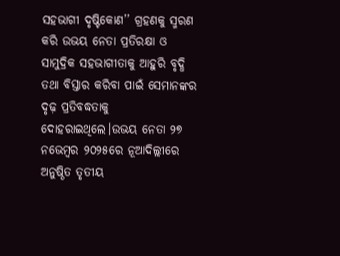ସହଭାଗୀ ଦୃଷ୍ଟିକୋଣ’’ ଗ୍ରହଣକୁ ସ୍ମରଣ କରି ଉଭୟ ନେତା ପ୍ରତିରକ୍ଷା ଓ ସାମୁଦ୍ରିକ ସହଭାଗୀତାକୁ ଆହୁରି ବୃଦ୍ଧି ତଥା ବିସ୍ତାର କରିବା ପାଇଁ ସେମାନଙ୍କର ଦୃଢ଼ ପ୍ରତିବଦ୍ଧତାକୁ ଦୋହରାଇଥିଲେ।ଉଭୟ ନେତା ୨୭ ନଭେମ୍ବର ୨୦୨୫ରେ ନୂଆଦିଲ୍ଲୀରେ ଅନୁଷ୍ଠିତ ତୃତୀୟ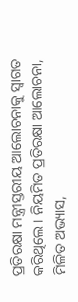ପ୍ରତିରକ୍ଷା ମନ୍ତ୍ରୀସ୍ତରୀୟ ଆଲୋଚନାକୁ ସ୍ୱାଗତ କରିଥିଲେ । ନିୟମିତ ପ୍ରତିରକ୍ଷା ଆଲୋଚନା, ମିଳିତ ଅଭ୍ୟାସ,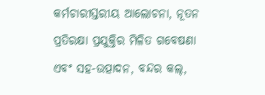କର୍ମଚାରୀସ୍ତରୀୟ ଆଲୋଚନା, ନୂତନ ପ୍ରତିରକ୍ଷା ପ୍ରଯୁକ୍ତିର ମିଳିତ ଗବେଷଣା ଏବଂ ସହ-ଉତ୍ପାଦନ, ବନ୍ଦର କଲ୍,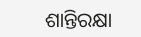ଶାନ୍ତିରକ୍ଷା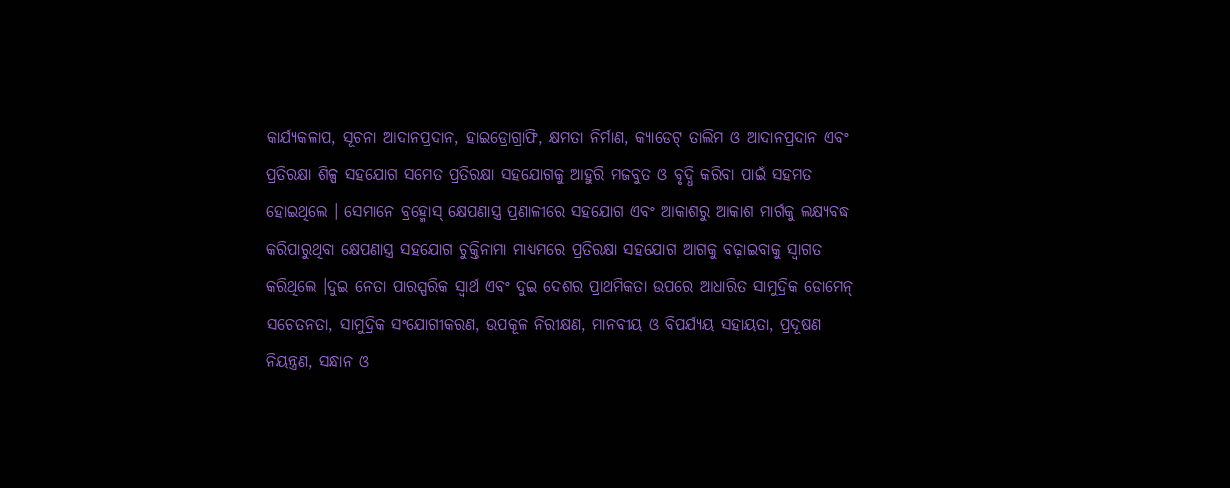କାର୍ଯ୍ୟକଳାପ, ସୂଚନା ଆଦାନପ୍ରଦାନ, ହାଇଡ୍ରୋଗ୍ରାଫି, କ୍ଷମତା ନିର୍ମାଣ, କ୍ୟାଡେଟ୍ ତାଲିମ ଓ ଆଦାନପ୍ରଦାନ ଏବଂ ପ୍ରତିରକ୍ଷା ଶିଳ୍ପ ସହଯୋଗ ସମେତ ପ୍ରତିରକ୍ଷା ସହଯୋଗକୁ ଆହୁରି ମଜବୁତ ଓ ବୃଦ୍ଧି କରିବା ପାଇଁ ସହମତ ହୋଇଥିଲେ । ସେମାନେ ବ୍ରହ୍ମୋସ୍ କ୍ଷେପଣାସ୍ତ୍ର ପ୍ରଣାଳୀରେ ସହଯୋଗ ଏବଂ ଆକାଶରୁ ଆକାଶ ମାର୍ଗକୁ ଲକ୍ଷ୍ୟବଦ୍ଧ କରିପାରୁଥିବା କ୍ଷେପଣାସ୍ତ୍ର ସହଯୋଗ ଚୁକ୍ତିନାମା ମାଧ୍ୟମରେ ପ୍ରତିରକ୍ଷା ସହଯୋଗ ଆଗକୁ ବଢ଼ାଇବାକୁ ସ୍ୱାଗତ କରିଥିଲେ ।ଦୁଇ ନେତା ପାରସ୍ପରିକ ସ୍ୱାର୍ଥ ଏବଂ ଦୁଇ ଦେଶର ପ୍ରାଥମିକତା ଉପରେ ଆଧାରିତ ସାମୁଦ୍ରିକ ଡୋମେନ୍ ସଚେତନତା, ସାମୁଦ୍ରିକ ସଂଯୋଗୀକରଣ, ଉପକୂଳ ନିରୀକ୍ଷଣ, ମାନବୀୟ ଓ ବିପର୍ଯ୍ୟୟ ସହାୟତା, ପ୍ରଦୂଷଣ ନିୟନ୍ତ୍ରଣ, ସନ୍ଧାନ ଓ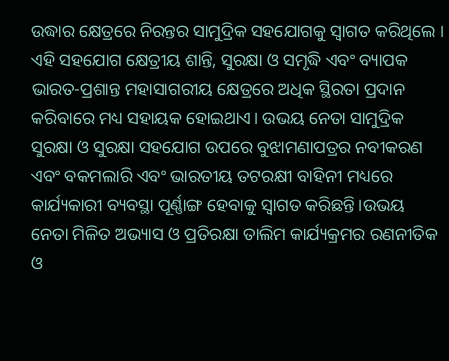ଉଦ୍ଧାର କ୍ଷେତ୍ରରେ ନିରନ୍ତର ସାମୁଦ୍ରିକ ସହଯୋଗକୁ ସ୍ୱାଗତ କରିଥିଲେ । ଏହି ସହଯୋଗ କ୍ଷେତ୍ରୀୟ ଶାନ୍ତି, ସୁରକ୍ଷା ଓ ସମୃଦ୍ଧି ଏବଂ ବ୍ୟାପକ ଭାରତ-ପ୍ରଶାନ୍ତ ମହାସାଗରୀୟ କ୍ଷେତ୍ରରେ ଅଧିକ ସ୍ଥିରତା ପ୍ରଦାନ କରିବାରେ ମଧ୍ୟ ସହାୟକ ହୋଇଥାଏ। ଉଭୟ ନେତା ସାମୁଦ୍ରିକ ସୁରକ୍ଷା ଓ ସୁରକ୍ଷା ସହଯୋଗ ଉପରେ ବୁଝାମଣାପତ୍ରର ନବୀକରଣ ଏବଂ ବକମଲାରି ଏବଂ ଭାରତୀୟ ତଟରକ୍ଷୀ ବାହିନୀ ମଧ୍ୟରେ କାର୍ଯ୍ୟକାରୀ ବ୍ୟବସ୍ଥା ପୂର୍ଣ୍ଣାଙ୍ଗ ହେବାକୁ ସ୍ୱାଗତ କରିଛନ୍ତି।ଉଭୟ ନେତା ମିଳିତ ଅଭ୍ୟାସ ଓ ପ୍ରତିରକ୍ଷା ତାଲିମ କାର୍ଯ୍ୟକ୍ରମର ରଣନୀତିକ ଓ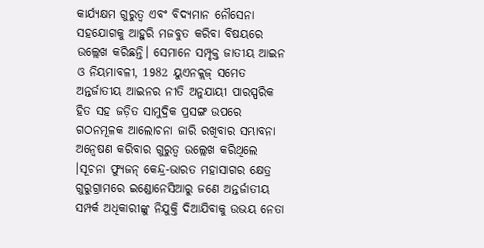କାର୍ଯ୍ୟକ୍ଷମ ଗୁରୁତ୍ୱ ଏବଂ ବିଦ୍ୟମାନ ନୌସେନା ସହଯୋଗକୁ ଆହୁରି ମଜବୁତ କରିବା ବିଷୟରେ ଉଲ୍ଲେଖ କରିଛନ୍ତି। ସେମାନେ ସମ୍ପୃକ୍ତ ଜାତୀୟ ଆଇନ ଓ ନିୟମାବଳୀ, 1982 ୟୁଏନକ୍ଲଜ୍ ସମେତ ଅନ୍ତର୍ଜାତୀୟ ଆଇନର ନୀତି ଅନୁଯାୟୀ ପାରସ୍ପରିକ ହିତ ସହ ଜଡ଼ିତ ସାମୁଦ୍ରିକ ପ୍ରସଙ୍ଗ ଉପରେ ଗଠନମୂଳକ ଆଲୋଚନା ଜାରି ରଖିବାର ସମ୍ଭାବନା ଅନ୍ୱେଷଣ କରିବାର ଗୁରୁତ୍ୱ ଉଲ୍ଲେଖ କରିଥିଲେ ।ସୂଚନା ଫ୍ୟୁଜନ୍ କେନ୍ଦ୍ର-ଭାରତ ମହାସାଗର କ୍ଷେତ୍ର ଗୁରୁଗ୍ରାମରେ ଇଣ୍ଡୋନେସିଆରୁ ଜଣେ ଅନ୍ତର୍ଜାତୀୟ ସମ୍ପର୍କ ଅଧିକାରୀଙ୍କୁ ନିଯୁକ୍ତି ଦିଆଯିବାକୁ ଉଭୟ ନେତା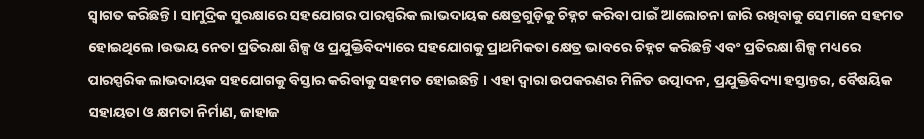ସ୍ୱାଗତ କରିଛନ୍ତି। ସାମୁଦ୍ରିକ ସୁରକ୍ଷାରେ ସହଯୋଗର ପାରସ୍ପରିକ ଲାଭଦାୟକ କ୍ଷେତ୍ରଗୁଡ଼ିକୁ ଚିହ୍ନଟ କରିବା ପାଇଁ ଆଲୋଚନା ଜାରି ରଖିବାକୁ ସେମାନେ ସହମତ ହୋଇଥିଲେ ।ଉଭୟ ନେତା ପ୍ରତିରକ୍ଷା ଶିଳ୍ପ ଓ ପ୍ରଯୁକ୍ତିବିଦ୍ୟାରେ ସହଯୋଗକୁ ପ୍ରାଥମିକତା କ୍ଷେତ୍ର ଭାବରେ ଚିହ୍ନଟ କରିଛନ୍ତି ଏବଂ ପ୍ରତିରକ୍ଷା ଶିଳ୍ପ ମଧ୍ୟରେ ପାରସ୍ପରିକ ଲାଭଦାୟକ ସହଯୋଗକୁ ବିସ୍ତାର କରିବାକୁ ସହମତ ହୋଇଛନ୍ତି । ଏହା ଦ୍ଵାରା ଉପକରଣର ମିଳିତ ଉତ୍ପାଦନ, ପ୍ରଯୁକ୍ତିବିଦ୍ୟା ହସ୍ତାନ୍ତର, ବୈଷୟିକ ସହାୟତା ଓ କ୍ଷମତା ନିର୍ମାଣ, ଜାହାଜ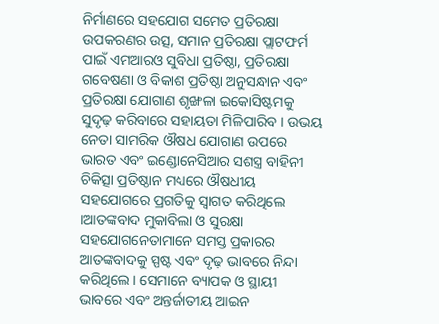ନିର୍ମାଣରେ ସହଯୋଗ ସମେତ ପ୍ରତିରକ୍ଷା ଉପକରଣର ଉତ୍ସ, ସମାନ ପ୍ରତିରକ୍ଷା ପ୍ଲାଟଫର୍ମ ପାଇଁ ଏମଆରଓ ସୁବିଧା ପ୍ରତିଷ୍ଠା, ପ୍ରତିରକ୍ଷା ଗବେଷଣା ଓ ବିକାଶ ପ୍ରତିଷ୍ଠା ଅନୁସନ୍ଧାନ ଏବଂ ପ୍ରତିରକ୍ଷା ଯୋଗାଣ ଶୃଙ୍ଖଳା ଇକୋସିଷ୍ଟମକୁ ସୁଦୃଢ଼ କରିବାରେ ସହାୟତା ମିଳିପାରିବ । ଉଭୟ ନେତା ସାମରିକ ଔଷଧ ଯୋଗାଣ ଉପରେ ଭାରତ ଏବଂ ଇଣ୍ଡୋନେସିଆର ସଶସ୍ତ୍ର ବାହିନୀ ଚିକିତ୍ସା ପ୍ରତିଷ୍ଠାନ ମଧ୍ୟରେ ଔଷଧୀୟ ସହଯୋଗରେ ପ୍ରଗତିକୁ ସ୍ୱାଗତ କରିଥିଲେ ।ଆତଙ୍କବାଦ ମୁକାବିଲା ଓ ସୁରକ୍ଷା ସହଯୋଗନେତାମାନେ ସମସ୍ତ ପ୍ରକାରର ଆତଙ୍କବାଦକୁ ସ୍ପଷ୍ଟ ଏବଂ ଦୃଢ଼ ଭାବରେ ନିନ୍ଦା କରିଥିଲେ। ସେମାନେ ବ୍ୟାପକ ଓ ସ୍ଥାୟୀ ଭାବରେ ଏବଂ ଅନ୍ତର୍ଜାତୀୟ ଆଇନ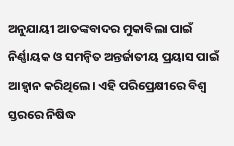ଅନୁଯାୟୀ ଆତଙ୍କବାଦର ମୁକାବିଲା ପାଇଁ ନିର୍ଣ୍ଣାୟକ ଓ ସମନ୍ୱିତ ଅନ୍ତର୍ଜାତୀୟ ପ୍ରୟାସ ପାଇଁ ଆହ୍ୱାନ କରିଥିଲେ। ଏହି ପରିପ୍ରେକ୍ଷୀରେ ବିଶ୍ୱ ସ୍ତରରେ ନିଷିଦ୍ଧ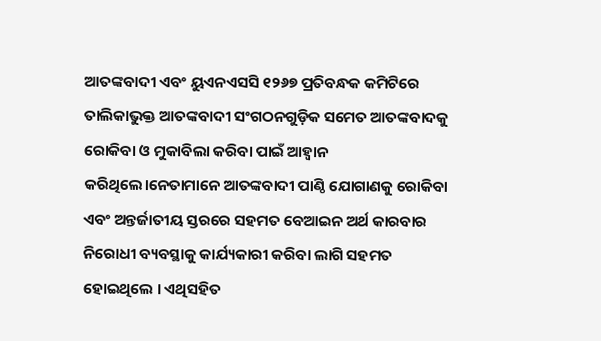ଆତଙ୍କବାଦୀ ଏବଂ ୟୁଏନଏସସି ୧୨୬୭ ପ୍ରତିବନ୍ଧକ କମିଟିରେ ତାଲିକାଭୁକ୍ତ ଆତଙ୍କବାଦୀ ସଂଗଠନଗୁଡ଼ିକ ସମେତ ଆତଙ୍କବାଦକୁ ରୋକିବା ଓ ମୁକାବିଲା କରିବା ପାଇଁ ଆହ୍ୱାନ କରିଥିଲେ।ନେତାମାନେ ଆତଙ୍କବାଦୀ ପାଣ୍ଠି ଯୋଗାଣକୁ ରୋକିବା ଏବଂ ଅନ୍ତର୍ଜାତୀୟ ସ୍ତରରେ ସହମତ ବେଆଇନ ଅର୍ଥ କାରବାର ନିରୋଧୀ ବ୍ୟବସ୍ଥାକୁ କାର୍ଯ୍ୟକାରୀ କରିବା ଲାଗି ସହମତ ହୋଇଥିଲେ । ଏଥିସହିତ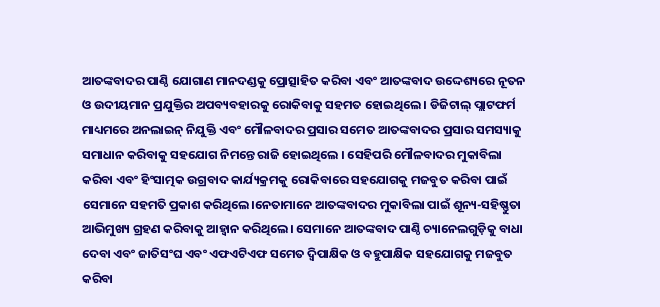ଆତଙ୍କବାଦର ପାଣ୍ଠି ଯୋଗାଣ ମାନଦଣ୍ଡକୁ ପ୍ରୋତ୍ସାହିତ କରିବା ଏବଂ ଆତଙ୍କବାଦ ଉଦ୍ଦେଶ୍ୟରେ ନୂତନ ଓ ଉଦୀୟମାନ ପ୍ରଯୁକ୍ତିର ଅପବ୍ୟବହାରକୁ ରୋକିବାକୁ ସହମତ ହୋଇଥିଲେ । ଡିଜିଟାଲ୍ ପ୍ଲାଟଫର୍ମ ମାଧ୍ୟମରେ ଅନଲାଇନ୍ ନିଯୁକ୍ତି ଏବଂ ମୌଳବାଦର ପ୍ରସାର ସମେତ ଆତଙ୍କବାଦର ପ୍ରସାର ସମସ୍ୟାକୁ ସମାଧାନ କରିବାକୁ ସହଯୋଗ ନିମନ୍ତେ ରାଜି ହୋଇଥିଲେ । ସେହିପରି ମୌଳବାଦର ମୁକାବିଲା କରିବା ଏବଂ ହିଂସାତ୍ମକ ଉଗ୍ରବାଦ କାର୍ଯ୍ୟକ୍ରମକୁ ରୋକିବାରେ ସହଯୋଗକୁ ମଜବୁତ କରିବା ପାଇଁ ସେମାନେ ସହମତି ପ୍ରକାଶ କରିଥିଲେ।ନେତାମାନେ ଆତଙ୍କବାଦର ମୁକାବିଲା ପାଇଁ ଶୂନ୍ୟ-ସହିଷ୍ଣୁତା ଆଭିମୁଖ୍ୟ ଗ୍ରହଣ କରିବାକୁ ଆହ୍ୱାନ କରିଥିଲେ। ସେମାନେ ଆତଙ୍କବାଦ ପାଣ୍ଠି ଚ୍ୟାନେଲଗୁଡ଼ିକୁ ବାଧା ଦେବା ଏବଂ ଜାତିସଂଘ ଏବଂ ଏଫଏଟିଏଫ ସମେତ ଦ୍ୱିପାକ୍ଷିକ ଓ ବହୁପାକ୍ଷିକ ସହଯୋଗକୁ ମଜବୁତ କରିବା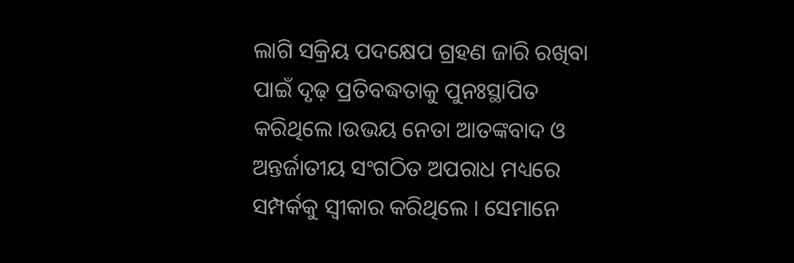ଲାଗି ସକ୍ରିୟ ପଦକ୍ଷେପ ଗ୍ରହଣ ଜାରି ରଖିବା ପାଇଁ ଦୃଢ଼ ପ୍ରତିବଦ୍ଧତାକୁ ପୁନଃସ୍ଥାପିତ କରିଥିଲେ।ଉଭୟ ନେତା ଆତଙ୍କବାଦ ଓ ଅନ୍ତର୍ଜାତୀୟ ସଂଗଠିତ ଅପରାଧ ମଧ୍ୟରେ ସମ୍ପର୍କକୁ ସ୍ୱୀକାର କରିଥିଲେ । ସେମାନେ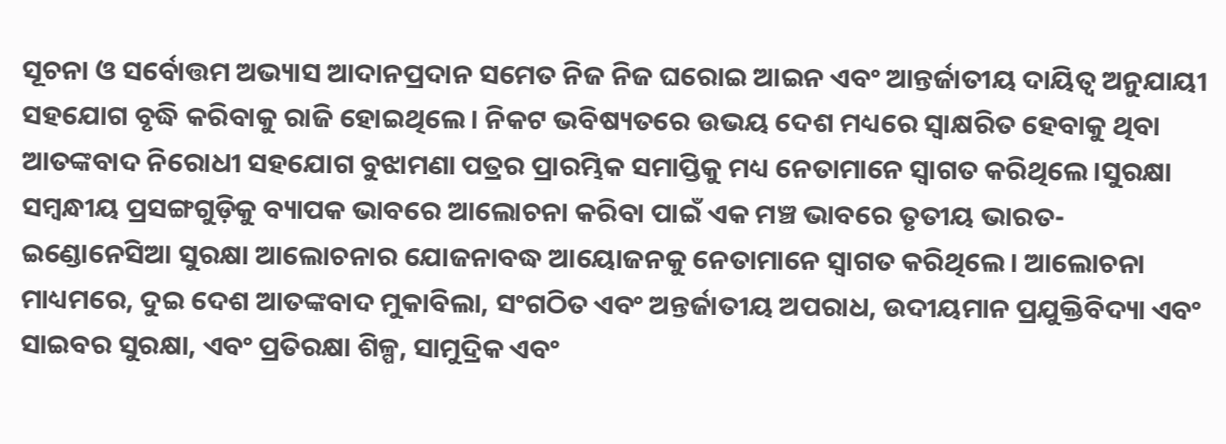ସୂଚନା ଓ ସର୍ବୋତ୍ତମ ଅଭ୍ୟାସ ଆଦାନପ୍ରଦାନ ସମେତ ନିଜ ନିଜ ଘରୋଇ ଆଇନ ଏବଂ ଆନ୍ତର୍ଜାତୀୟ ଦାୟିତ୍ୱ ଅନୁଯାୟୀ ସହଯୋଗ ବୃଦ୍ଧି କରିବାକୁ ରାଜି ହୋଇଥିଲେ। ନିକଟ ଭବିଷ୍ୟତରେ ଉଭୟ ଦେଶ ମଧ୍ୟରେ ସ୍ୱାକ୍ଷରିତ ହେବାକୁ ଥିବା ଆତଙ୍କବାଦ ନିରୋଧୀ ସହଯୋଗ ବୁଝାମଣା ପତ୍ରର ପ୍ରାରମ୍ଭିକ ସମାପ୍ତିକୁ ମଧ୍ୟ ନେତାମାନେ ସ୍ୱାଗତ କରିଥିଲେ।ସୁରକ୍ଷା ସମ୍ବନ୍ଧୀୟ ପ୍ରସଙ୍ଗଗୁଡ଼ିକୁ ବ୍ୟାପକ ଭାବରେ ଆଲୋଚନା କରିବା ପାଇଁ ଏକ ମଞ୍ଚ ଭାବରେ ତୃତୀୟ ଭାରତ-ଇଣ୍ଡୋନେସିଆ ସୁରକ୍ଷା ଆଲୋଚନାର ଯୋଜନାବଦ୍ଧ ଆୟୋଜନକୁ ନେତାମାନେ ସ୍ୱାଗତ କରିଥିଲେ। ଆଲୋଚନା ମାଧ୍ୟମରେ, ଦୁଇ ଦେଶ ଆତଙ୍କବାଦ ମୁକାବିଲା, ସଂଗଠିତ ଏବଂ ଅନ୍ତର୍ଜାତୀୟ ଅପରାଧ, ଉଦୀୟମାନ ପ୍ରଯୁକ୍ତିବିଦ୍ୟା ଏବଂ ସାଇବର ସୁରକ୍ଷା, ଏବଂ ପ୍ରତିରକ୍ଷା ଶିଳ୍ପ, ସାମୁଦ୍ରିକ ଏବଂ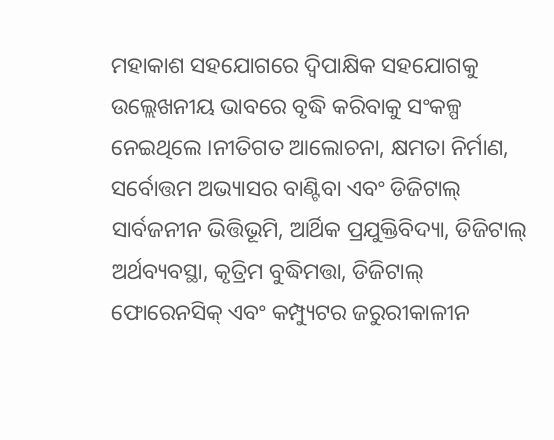ମହାକାଶ ସହଯୋଗରେ ଦ୍ୱିପାକ୍ଷିକ ସହଯୋଗକୁ ଉଲ୍ଲେଖନୀୟ ଭାବରେ ବୃଦ୍ଧି କରିବାକୁ ସଂକଳ୍ପ ନେଇଥିଲେ ।ନୀତିଗତ ଆଲୋଚନା, କ୍ଷମତା ନିର୍ମାଣ, ସର୍ବୋତ୍ତମ ଅଭ୍ୟାସର ବାଣ୍ଟିବା ଏବଂ ଡିଜିଟାଲ୍ ସାର୍ବଜନୀନ ଭିତ୍ତିଭୂମି, ଆର୍ଥିକ ପ୍ରଯୁକ୍ତିବିଦ୍ୟା, ଡିଜିଟାଲ୍ ଅର୍ଥବ୍ୟବସ୍ଥା, କୃତ୍ରିମ ବୁଦ୍ଧିମତ୍ତା, ଡିଜିଟାଲ୍ ଫୋରେନସିକ୍ ଏବଂ କମ୍ପ୍ୟୁଟର ଜରୁରୀକାଳୀନ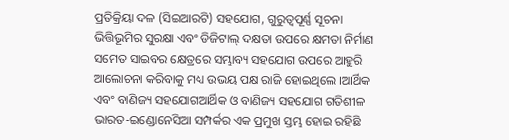ପ୍ରତିକ୍ରିୟା ଦଳ (ସିଇଆରଟି) ସହଯୋଗ, ଗୁରୁତ୍ୱପୂର୍ଣ୍ଣ ସୂଚନା ଭିତ୍ତିଭୂମିର ସୁରକ୍ଷା ଏବଂ ଡିଜିଟାଲ୍ ଦକ୍ଷତା ଉପରେ କ୍ଷମତା ନିର୍ମାଣ ସମେତ ସାଇବର କ୍ଷେତ୍ରରେ ସମ୍ଭାବ୍ୟ ସହଯୋଗ ଉପରେ ଆହୁରି ଆଲୋଚନା କରିବାକୁ ମଧ୍ୟ ଉଭୟ ପକ୍ଷ ରାଜି ହୋଇଥିଲେ ।ଆର୍ଥିକ ଏବଂ ବାଣିଜ୍ୟ ସହଯୋଗଆର୍ଥିକ ଓ ବାଣିଜ୍ୟ ସହଯୋଗ ଗତିଶୀଳ ଭାରତ-ଇଣ୍ଡୋନେସିଆ ସମ୍ପର୍କର ଏକ ପ୍ରମୁଖ ସ୍ତମ୍ଭ ହୋଇ ରହିଛି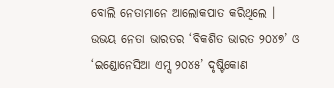ବୋଲି ନେତାମାନେ ଆଲୋକପାତ କରିଥିଲେ । ଉଭୟ ନେତା ଭାରତର ‘ବିକଶିତ ଭାରତ ୨୦୪୭’ ଓ ‘ଇଣ୍ଡୋନେସିଆ ଏମ୍ସ ୨୦୪୫’ ଦୃଷ୍ଟିକୋଣ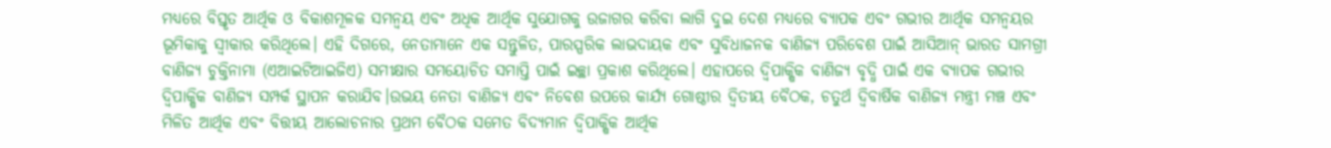ମଧ୍ୟରେ ବିସ୍ତୃତ ଆର୍ଥିକ ଓ ବିକାଶମୂଳକ ସମନ୍ୱୟ ଏବଂ ଅଧିକ ଆର୍ଥିକ ସୁଯୋଗକୁ ଉଜାଗର କରିବା ଲାଗି ଦୁଇ ଦେଶ ମଧ୍ୟରେ ବ୍ୟାପକ ଏବଂ ଗଭୀର ଆର୍ଥିକ ସମନ୍ୱୟର ଭୂମିକାକୁ ସ୍ୱୀକାର କରିଥିଲେ। ଏହି ଦିଗରେ, ନେତାମାନେ ଏକ ସନ୍ତୁଳିତ, ପାରସ୍ପରିକ ଲାଭଦାୟକ ଏବଂ ସୁବିଧାଜନକ ବାଣିଜ୍ୟ ପରିବେଶ ପାଇଁ ଆସିଆନ୍ ଭାରତ ସାମଗ୍ରୀ ବାଣିଜ୍ୟ ଚୁକ୍ତିନାମା (ଏଆଇଟିଆଇଜିଏ) ସମୀକ୍ଷାର ସମୟୋଚିତ ସମାପ୍ତି ପାଇଁ ଇଚ୍ଛା ପ୍ରକାଶ କରିଥିଲେ। ଏହାପରେ ଦ୍ୱିପାକ୍ଷିକ ବାଣିଜ୍ୟ ବୃଦ୍ଧି ପାଇଁ ଏକ ବ୍ୟାପକ ଗଭୀର ଦ୍ୱିପାକ୍ଷିକ ବାଣିଜ୍ୟ ସମ୍ପର୍କ ସ୍ଥାପନ କରାଯିବ।ଉଭୟ ନେତା ବାଣିଜ୍ୟ ଏବଂ ନିବେଶ ଉପରେ କାର୍ଯ୍ୟ ଗୋଷ୍ଠୀର ଦ୍ୱିତୀୟ ବୈଠକ, ଚତୁର୍ଥ ଦ୍ୱିବାର୍ଷିକ ବାଣିଜ୍ୟ ମନ୍ତ୍ରୀ ମଞ୍ଚ ଏବଂ ମିଳିତ ଆର୍ଥିକ ଏବଂ ବିତ୍ତୀୟ ଆଲୋଚନାର ପ୍ରଥମ ବୈଠକ ସମେତ ବିଦ୍ୟମାନ ଦ୍ୱିପାକ୍ଷିକ ଆର୍ଥିକ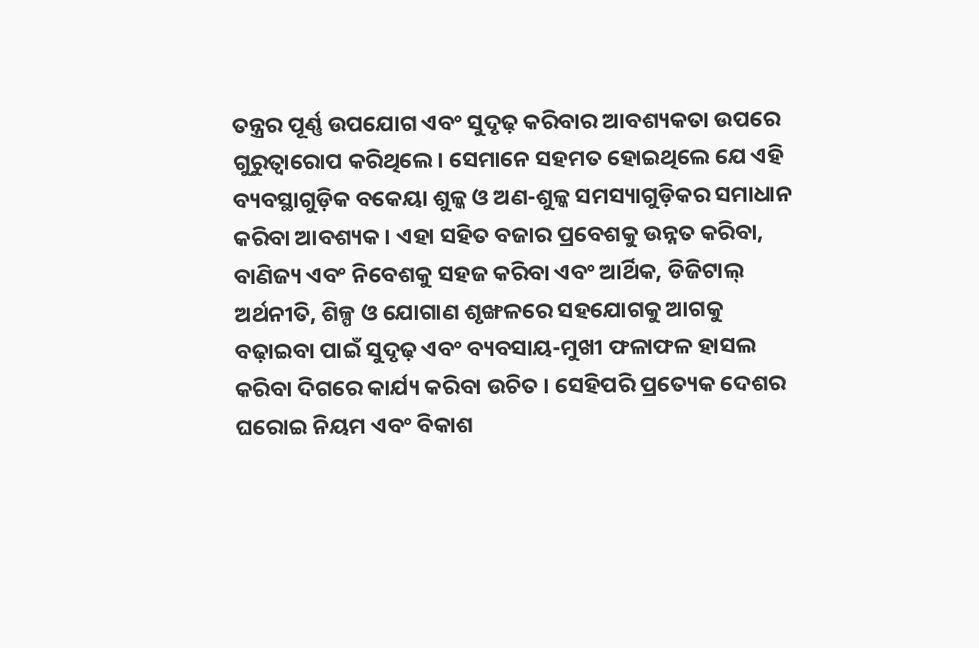ତନ୍ତ୍ରର ପୂର୍ଣ୍ଣ ଉପଯୋଗ ଏବଂ ସୁଦୃଢ଼ କରିବାର ଆବଶ୍ୟକତା ଉପରେ ଗୁରୁତ୍ୱାରୋପ କରିଥିଲେ। ସେମାନେ ସହମତ ହୋଇଥିଲେ ଯେ ଏହି ବ୍ୟବସ୍ଥାଗୁଡ଼ିକ ବକେୟା ଶୁଳ୍କ ଓ ଅଣ-ଶୁଳ୍କ ସମସ୍ୟାଗୁଡ଼ିକର ସମାଧାନ କରିବା ଆବଶ୍ୟକ। ଏହା ସହିତ ବଜାର ପ୍ରବେଶକୁ ଉନ୍ନତ କରିବା, ବାଣିଜ୍ୟ ଏବଂ ନିବେଶକୁ ସହଜ କରିବା ଏବଂ ଆର୍ଥିକ, ଡିଜିଟାଲ୍ ଅର୍ଥନୀତି, ଶିଳ୍ପ ଓ ଯୋଗାଣ ଶୃଙ୍ଖଳରେ ସହଯୋଗକୁ ଆଗକୁ ବଢ଼ାଇବା ପାଇଁ ସୁଦୃଢ଼ ଏବଂ ବ୍ୟବସାୟ-ମୁଖୀ ଫଳାଫଳ ହାସଲ କରିବା ଦିଗରେ କାର୍ଯ୍ୟ କରିବା ଉଚିତ । ସେହିପରି ପ୍ରତ୍ୟେକ ଦେଶର ଘରୋଇ ନିୟମ ଏବଂ ବିକାଶ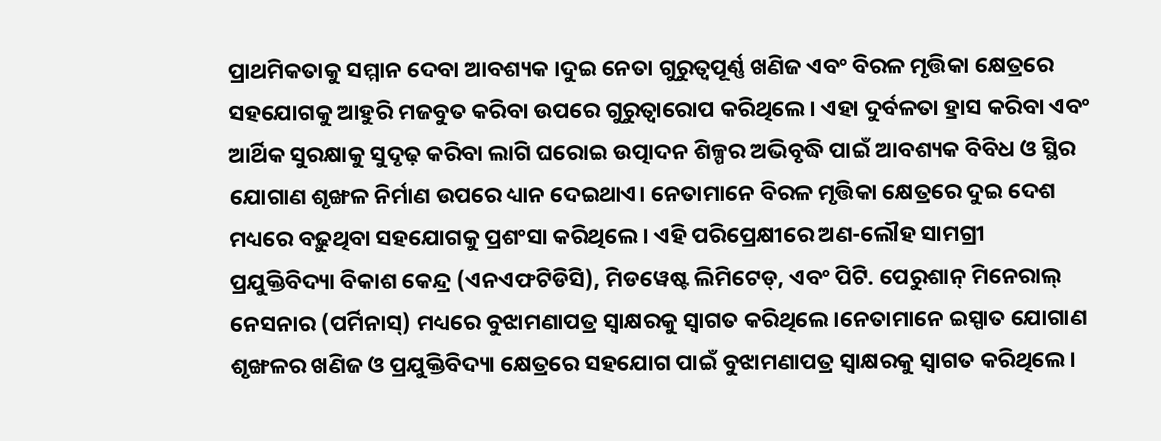ପ୍ରାଥମିକତାକୁ ସମ୍ମାନ ଦେବା ଆବଶ୍ୟକ ।ଦୁଇ ନେତା ଗୁରୁତ୍ୱପୂର୍ଣ୍ଣ ଖଣିଜ ଏବଂ ବିରଳ ମୃତ୍ତିକା କ୍ଷେତ୍ରରେ ସହଯୋଗକୁ ଆହୁରି ମଜବୁତ କରିବା ଉପରେ ଗୁରୁତ୍ୱାରୋପ କରିଥିଲେ। ଏହା ଦୁର୍ବଳତା ହ୍ରାସ କରିବା ଏବଂ ଆର୍ଥିକ ସୁରକ୍ଷାକୁ ସୁଦୃଢ଼ କରିବା ଲାଗି ଘରୋଇ ଉତ୍ପାଦନ ଶିଳ୍ପର ଅଭିବୃଦ୍ଧି ପାଇଁ ଆବଶ୍ୟକ ବିବିଧ ଓ ସ୍ଥିର ଯୋଗାଣ ଶୃଙ୍ଖଳ ନିର୍ମାଣ ଉପରେ ଧ୍ୟାନ ଦେଇଥାଏ। ନେତାମାନେ ବିରଳ ମୃତ୍ତିକା କ୍ଷେତ୍ରରେ ଦୁଇ ଦେଶ ମଧ୍ୟରେ ବଢ଼ୁଥିବା ସହଯୋଗକୁ ପ୍ରଶଂସା କରିଥିଲେ । ଏହି ପରିପ୍ରେକ୍ଷୀରେ ଅଣ-ଲୌହ ସାମଗ୍ରୀ ପ୍ରଯୁକ୍ତିବିଦ୍ୟା ବିକାଶ କେନ୍ଦ୍ର (ଏନଏଫଟିଡିସି), ମିଡୱେଷ୍ଟ ଲିମିଟେଡ୍, ଏବଂ ପିଟି. ପେରୁଶାନ୍ ମିନେରାଲ୍ ନେସନାର (ପର୍ମିନାସ୍) ମଧ୍ୟରେ ବୁଝାମଣାପତ୍ର ସ୍ୱାକ୍ଷରକୁ ସ୍ୱାଗତ କରିଥିଲେ।ନେତାମାନେ ଇସ୍ପାତ ଯୋଗାଣ ଶୃଙ୍ଖଳର ଖଣିଜ ଓ ପ୍ରଯୁକ୍ତିବିଦ୍ୟା କ୍ଷେତ୍ରରେ ସହଯୋଗ ପାଇଁ ବୁଝାମଣାପତ୍ର ସ୍ୱାକ୍ଷରକୁ ସ୍ୱାଗତ କରିଥିଲେ।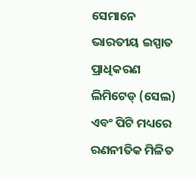ସେମାନେ ଭାରତୀୟ ଇସ୍ପାତ ପ୍ରାଧିକରଣ ଲିମିଟେଡ୍ (ସେଲ) ଏବଂ ପିଟି ମଧ୍ୟରେ ରଣନୀତିକ ମିଳିତ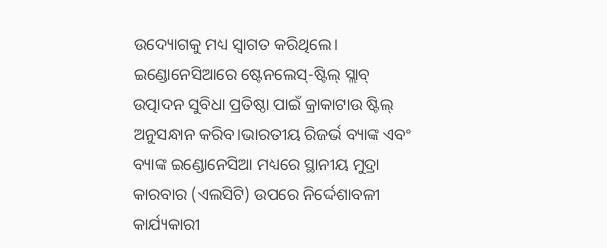ଉଦ୍ୟୋଗକୁ ମଧ୍ୟ ସ୍ୱାଗତ କରିଥିଲେ। ଇଣ୍ଡୋନେସିଆରେ ଷ୍ଟେନଲେସ୍-ଷ୍ଟିଲ୍ ସ୍ଲାବ୍ ଉତ୍ପାଦନ ସୁବିଧା ପ୍ରତିଷ୍ଠା ପାଇଁ କ୍ରାକାଟାଉ ଷ୍ଟିଲ୍ ଅନୁସନ୍ଧାନ କରିବ।ଭାରତୀୟ ରିଜର୍ଭ ବ୍ୟାଙ୍କ ଏବଂ ବ୍ୟାଙ୍କ ଇଣ୍ଡୋନେସିଆ ମଧ୍ୟରେ ସ୍ଥାନୀୟ ମୁଦ୍ରା କାରବାର (ଏଲସିଟି) ଉପରେ ନିର୍ଦ୍ଦେଶାବଳୀ କାର୍ଯ୍ୟକାରୀ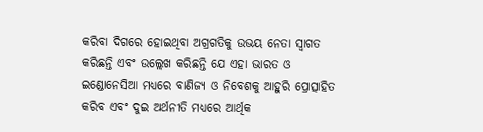କରିବା ଦିଗରେ ହୋଇଥିବା ଅଗ୍ରଗତିକୁ ଉଭୟ ନେତା ସ୍ୱାଗତ କରିଛନ୍ତି ଏବଂ ଉଲ୍ଲେଖ କରିଛନ୍ତି ଯେ ଏହା ଭାରତ ଓ ଇଣ୍ଡୋନେସିଆ ମଧ୍ୟରେ ବାଣିଜ୍ୟ ଓ ନିବେଶକୁ ଆହୁରି ପ୍ରୋତ୍ସାହିତ କରିବ ଏବଂ ଦୁଇ ଅର୍ଥନୀତି ମଧ୍ୟରେ ଆର୍ଥିକ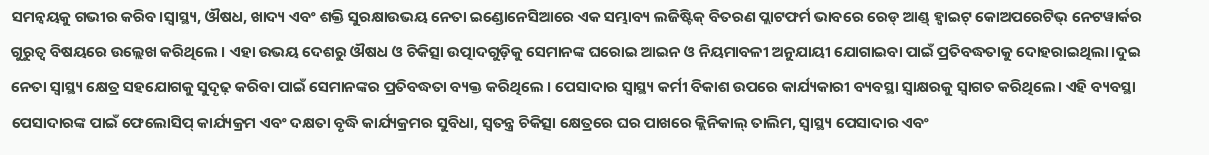ସମନ୍ୱୟକୁ ଗଭୀର କରିବ।ସ୍ୱାସ୍ଥ୍ୟ, ଔଷଧ, ଖାଦ୍ୟ ଏବଂ ଶକ୍ତି ସୁରକ୍ଷାଉଭୟ ନେତା ଇଣ୍ଡୋନେସିଆରେ ଏକ ସମ୍ଭାବ୍ୟ ଲଜିଷ୍ଟିକ୍ ବିତରଣ ପ୍ଲାଟଫର୍ମ ଭାବରେ ରେଡ୍ ଆଣ୍ଡ୍ ହ୍ୱାଇଟ୍ କୋଅପରେଟିଭ୍ ନେଟୱାର୍କର ଗୁରୁତ୍ୱ ବିଷୟରେ ଉଲ୍ଲେଖ କରିଥିଲେ । ଏହା ଉଭୟ ଦେଶରୁ ଔଷଧ ଓ ଚିକିତ୍ସା ଉତ୍ପାଦଗୁଡ଼ିକୁ ସେମାନଙ୍କ ଘରୋଇ ଆଇନ ଓ ନିୟମାବଳୀ ଅନୁଯାୟୀ ଯୋଗାଇବା ପାଇଁ ପ୍ରତିବଦ୍ଧତାକୁ ଦୋହରାଇଥିଲା।ଦୁଇ ନେତା ସ୍ୱାସ୍ଥ୍ୟ କ୍ଷେତ୍ର ସହଯୋଗକୁ ସୁଦୃଢ଼ କରିବା ପାଇଁ ସେମାନଙ୍କର ପ୍ରତିବଦ୍ଧତା ବ୍ୟକ୍ତ କରିଥିଲେ । ପେସାଦାର ସ୍ୱାସ୍ଥ୍ୟ କର୍ମୀ ବିକାଶ ଉପରେ କାର୍ଯ୍ୟକାରୀ ବ୍ୟବସ୍ଥା ସ୍ୱାକ୍ଷରକୁ ସ୍ୱାଗତ କରିଥିଲେ। ଏହି ବ୍ୟବସ୍ଥା ପେସାଦାରଙ୍କ ପାଇଁ ଫେଲୋସିପ୍ କାର୍ଯ୍ୟକ୍ରମ ଏବଂ ଦକ୍ଷତା ବୃଦ୍ଧି କାର୍ଯ୍ୟକ୍ରମର ସୁବିଧା, ସ୍ୱତନ୍ତ୍ର ଚିକିତ୍ସା କ୍ଷେତ୍ରରେ ଘର ପାଖରେ କ୍ଲିନିକାଲ୍ ତାଲିମ, ସ୍ୱାସ୍ଥ୍ୟ ପେସାଦାର ଏବଂ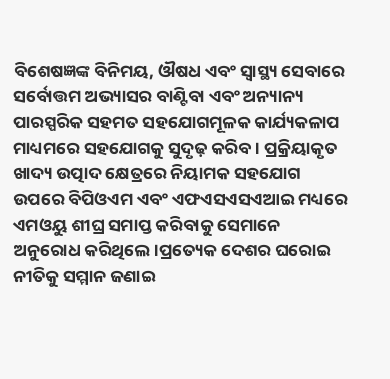ବିଶେଷଜ୍ଞଙ୍କ ବିନିମୟ, ଔଷଧ ଏବଂ ସ୍ୱାସ୍ଥ୍ୟ ସେବାରେ ସର୍ବୋତ୍ତମ ଅଭ୍ୟାସର ବାଣ୍ଟିବା ଏବଂ ଅନ୍ୟାନ୍ୟ ପାରସ୍ପରିକ ସହମତ ସହଯୋଗମୂଳକ କାର୍ଯ୍ୟକଳାପ ମାଧ୍ୟମରେ ସହଯୋଗକୁ ସୁଦୃଢ଼ କରିବ । ପ୍ରକ୍ରିୟାକୃତ ଖାଦ୍ୟ ଉତ୍ପାଦ କ୍ଷେତ୍ରରେ ନିୟାମକ ସହଯୋଗ ଉପରେ ବିପିଓଏମ ଏବଂ ଏଫଏସଏସଏଆଇ ମଧ୍ୟରେ ଏମଓୟୁ ଶୀଘ୍ର ସମାପ୍ତ କରିବାକୁ ସେମାନେ ଅନୁରୋଧ କରିଥିଲେ।ପ୍ରତ୍ୟେକ ଦେଶର ଘରୋଇ ନୀତିକୁ ସମ୍ମାନ ଜଣାଇ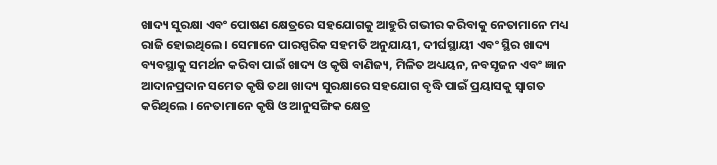ଖାଦ୍ୟ ସୁରକ୍ଷା ଏବଂ ପୋଷଣ କ୍ଷେତ୍ରରେ ସହଯୋଗକୁ ଆହୁରି ଗଭୀର କରିବାକୁ ନେତାମାନେ ମଧ୍ୟ ରାଜି ହୋଇଥିଲେ। ସେମାନେ ପାରସ୍ପରିକ ସହମତି ଅନୁଯାୟୀ, ଦୀର୍ଘସ୍ଥାୟୀ ଏବଂ ସ୍ଥିର ଖାଦ୍ୟ ବ୍ୟବସ୍ଥାକୁ ସମର୍ଥନ କରିବା ପାଇଁ ଖାଦ୍ୟ ଓ କୃଷି ବାଣିଜ୍ୟ, ମିଳିତ ଅଧ୍ୟୟନ, ନବସୃଜନ ଏବଂ ଜ୍ଞାନ ଆଦାନପ୍ରଦାନ ସମେତ କୃଷି ତଥା ଖାଦ୍ୟ ସୁରକ୍ଷାରେ ସହଯୋଗ ବୃଦ୍ଧି ପାଇଁ ପ୍ରୟାସକୁ ସ୍ୱାଗତ କରିଥିଲେ । ନେତାମାନେ କୃଷି ଓ ଆନୁସଙ୍ଗିକ କ୍ଷେତ୍ର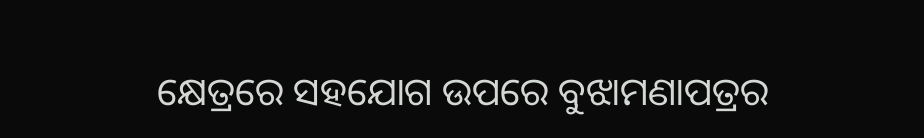କ୍ଷେତ୍ରରେ ସହଯୋଗ ଉପରେ ବୁଝାମଣାପତ୍ରର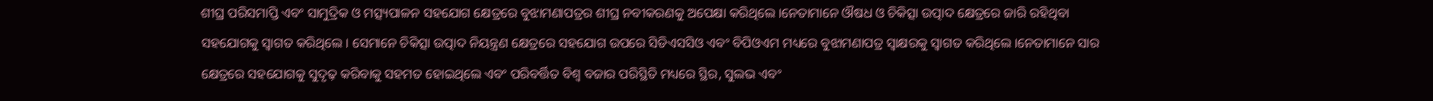ଶୀଘ୍ର ପରିସମାପ୍ତି ଏବଂ ସାମୁଦ୍ରିକ ଓ ମତ୍ସ୍ୟପାଳନ ସହଯୋଗ କ୍ଷେତ୍ରରେ ବୁଝାମଣାପତ୍ରର ଶୀଘ୍ର ନବୀକରଣକୁ ଅପେକ୍ଷା କରିଥିଲେ।ନେତାମାନେ ଔଷଧ ଓ ଚିକିତ୍ସା ଉତ୍ପାଦ କ୍ଷେତ୍ରରେ ଜାରି ରହିଥିବା ସହଯୋଗକୁ ସ୍ୱାଗତ କରିଥିଲେ। ସେମାନେ ଚିକିତ୍ସା ଉତ୍ପାଦ ନିୟନ୍ତ୍ରଣ କ୍ଷେତ୍ରରେ ସହଯୋଗ ଉପରେ ସିଡିଏସସିଓ ଏବଂ ବିପିଓଏମ ମଧ୍ୟରେ ବୁଝାମଣାପତ୍ର ସ୍ୱାକ୍ଷରକୁ ସ୍ୱାଗତ କରିଥିଲେ।ନେତାମାନେ ସାର କ୍ଷେତ୍ରରେ ସହଯୋଗକୁ ସୁଦୃଢ଼ କରିବାକୁ ସହମତ ହୋଇଥିଲେ ଏବଂ ପରିବର୍ତ୍ତିତ ବିଶ୍ୱ ବଜାର ପରିସ୍ଥିତି ମଧ୍ୟରେ ସ୍ଥିର, ସୁଲଭ ଏବଂ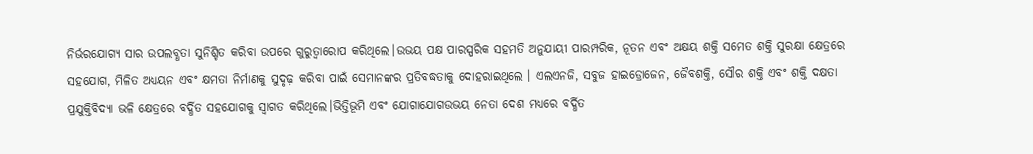ନିର୍ଭରଯୋଗ୍ୟ ସାର ଉପଲବ୍ଧତା ସୁନିଶ୍ଚିତ କରିବା ଉପରେ ଗୁରୁତ୍ୱାରୋପ କରିଥିଲେ।ଉଭୟ ପକ୍ଷ ପାରସ୍ପରିକ ସହମତି ଅନୁଯାୟୀ ପାରମ୍ପରିକ, ନୂତନ ଏବଂ ଅକ୍ଷୟ ଶକ୍ତି ସମେତ ଶକ୍ତି ସୁରକ୍ଷା କ୍ଷେତ୍ରରେ ସହଯୋଗ, ମିଳିତ ଅଧ୍ୟୟନ ଏବଂ କ୍ଷମତା ନିର୍ମାଣକୁ ସୁଦୃଢ଼ କରିବା ପାଇଁ ସେମାନଙ୍କର ପ୍ରତିବଦ୍ଧତାକୁ ଦୋହରାଇଥିଲେ । ଏଲଏନଜି, ସବୁଜ ହାଇଡ୍ରୋଜେନ, ଜୈବଶକ୍ତି, ସୌର ଶକ୍ତି ଏବଂ ଶକ୍ତି ଦକ୍ଷତା ପ୍ରଯୁକ୍ତିବିଦ୍ୟା ଭଳି କ୍ଷେତ୍ରରେ ବର୍ଦ୍ଧିତ ସହଯୋଗକୁ ସ୍ୱାଗତ କରିଥିଲେ।ଭିତ୍ତିଭୂମି ଏବଂ ଯୋଗାଯୋଗଉଭୟ ନେତା ଦେଶ ମଧ୍ୟରେ ବର୍ଦ୍ଧିତ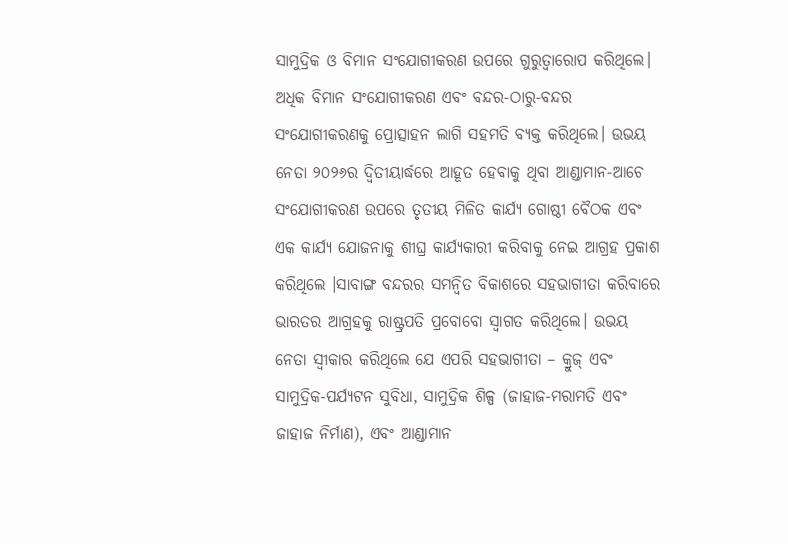ସାମୁଦ୍ରିକ ଓ ବିମାନ ସଂଯୋଗୀକରଣ ଉପରେ ଗୁରୁତ୍ୱାରୋପ କରିଥିଲେ। ଅଧିକ ବିମାନ ସଂଯୋଗୀକରଣ ଏବଂ ବନ୍ଦର-ଠାରୁ-ବନ୍ଦର ସଂଯୋଗୀକରଣକୁ ପ୍ରୋତ୍ସାହନ ଲାଗି ସହମତି ବ୍ୟକ୍ତ କରିଥିଲେ। ଉଭୟ ନେତା ୨୦୨୬ର ଦ୍ୱିତୀୟାର୍ଦ୍ଧରେ ଆହୂତ ହେବାକୁ ଥିବା ଆଣ୍ଡାମାନ-ଆଚେ ସଂଯୋଗୀକରଣ ଉପରେ ତୃତୀୟ ମିଳିତ କାର୍ଯ୍ୟ ଗୋଷ୍ଠୀ ବୈଠକ ଏବଂ ଏକ କାର୍ଯ୍ୟ ଯୋଜନାକୁ ଶୀଘ୍ର କାର୍ଯ୍ୟକାରୀ କରିବାକୁ ନେଇ ଆଗ୍ରହ ପ୍ରକାଶ କରିଥିଲେ ।ସାବାଙ୍ଗ ବନ୍ଦରର ସମନ୍ୱିତ ବିକାଶରେ ସହଭାଗୀତା କରିବାରେ ଭାରତର ଆଗ୍ରହକୁ ରାଷ୍ଟ୍ରପତି ପ୍ରବୋବୋ ସ୍ୱାଗତ କରିଥିଲେ। ଉଭୟ ନେତା ସ୍ୱୀକାର କରିଥିଲେ ଯେ ଏପରି ସହଭାଗୀତା – କ୍ରୁଜ୍ ଏବଂ ସାମୁଦ୍ରିକ-ପର୍ଯ୍ୟଟନ ସୁବିଧା, ସାମୁଦ୍ରିକ ଶିଳ୍ପ (ଜାହାଜ-ମରାମତି ଏବଂ ଜାହାଜ ନିର୍ମାଣ), ଏବଂ ଆଣ୍ଡାମାନ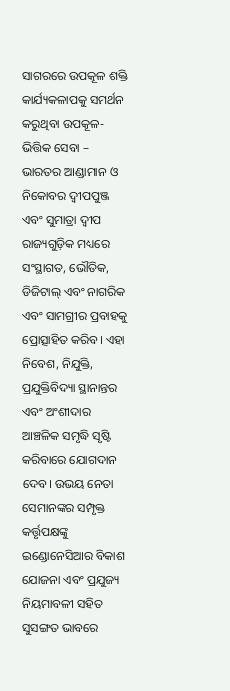ସାଗରରେ ଉପକୂଳ ଶକ୍ତି କାର୍ଯ୍ୟକଳାପକୁ ସମର୍ଥନ କରୁଥିବା ଉପକୂଳ-ଭିତ୍ତିକ ସେବା – ଭାରତର ଆଣ୍ଡାମାନ ଓ ନିକୋବର ଦ୍ୱୀପପୁଞ୍ଜ ଏବଂ ସୁମାତ୍ରା ଦ୍ୱୀପ ରାଜ୍ୟଗୁଡ଼ିକ ମଧ୍ୟରେ ସଂସ୍ଥାଗତ, ଭୌତିକ, ଡିଜିଟାଲ୍ ଏବଂ ନାଗରିକ ଏବଂ ସାମଗ୍ରୀର ପ୍ରବାହକୁ ପ୍ରୋତ୍ସାହିତ କରିବ। ଏହା ନିବେଶ, ନିଯୁକ୍ତି, ପ୍ରଯୁକ୍ତିବିଦ୍ୟା ସ୍ଥାନାନ୍ତର ଏବଂ ଅଂଶୀଦାର ଆଞ୍ଚଳିକ ସମୃଦ୍ଧି ସୃଷ୍ଟି କରିବାରେ ଯୋଗଦାନ ଦେବ। ଉଭୟ ନେତା ସେମାନଙ୍କର ସମ୍ପୃକ୍ତ କର୍ତ୍ତୃପକ୍ଷଙ୍କୁ ଇଣ୍ଡୋନେସିଆର ବିକାଶ ଯୋଜନା ଏବଂ ପ୍ରଯୁଜ୍ୟ ନିୟମାବଳୀ ସହିତ ସୁସଙ୍ଗତ ଭାବରେ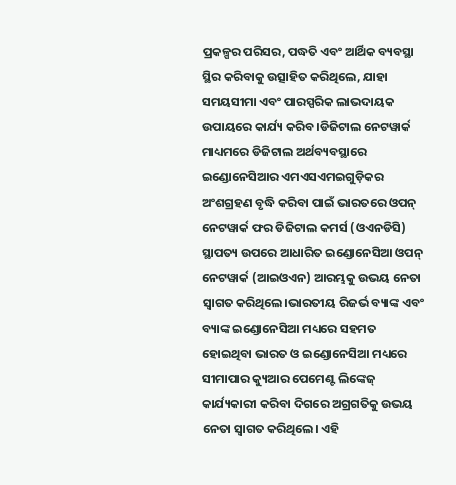ପ୍ରକଳ୍ପର ପରିସର, ପଦ୍ଧତି ଏବଂ ଆର୍ଥିକ ବ୍ୟବସ୍ଥା ସ୍ଥିର କରିବାକୁ ଉତ୍ସାହିତ କରିଥିଲେ, ଯାହା ସମୟସୀମା ଏବଂ ପାରସ୍ପରିକ ଲାଭଦାୟକ ଉପାୟରେ କାର୍ଯ୍ୟ କରିବ।ଡିଜିଟାଲ ନେଟୱାର୍କ ମାଧ୍ୟମରେ ଡିଜିଟାଲ ଅର୍ଥବ୍ୟବସ୍ଥାରେ ଇଣ୍ଡୋନେସିଆର ଏମଏସଏମଇଗୁଡ଼ିକର ଅଂଶଗ୍ରହଣ ବୃଦ୍ଧି କରିବା ପାଇଁ ଭାରତରେ ଓପନ୍ ନେଟୱାର୍କ ଫର ଡିଜିଟାଲ କମର୍ସ (ଓଏନଡିସି) ସ୍ଥାପତ୍ୟ ଉପରେ ଆଧାରିତ ଇଣ୍ଡୋନେସିଆ ଓପନ୍ ନେଟୱାର୍କ (ଆଇଓଏନ) ଆରମ୍ଭକୁ ଉଭୟ ନେତା ସ୍ୱାଗତ କରିଥିଲେ।ଭାରତୀୟ ରିଜର୍ଭ ବ୍ୟାଙ୍କ ଏବଂ ବ୍ୟାଙ୍କ ଇଣ୍ଡୋନେସିଆ ମଧ୍ୟରେ ସହମତ ହୋଇଥିବା ଭାରତ ଓ ଇଣ୍ଡୋନେସିଆ ମଧ୍ୟରେ ସୀମାପାର କ୍ୟୁଆର ପେମେଣ୍ଟ ଲିଙ୍କେଜ୍ କାର୍ଯ୍ୟକାରୀ କରିବା ଦିଗରେ ଅଗ୍ରଗତିକୁ ଉଭୟ ନେତା ସ୍ୱାଗତ କରିଥିଲେ। ଏହି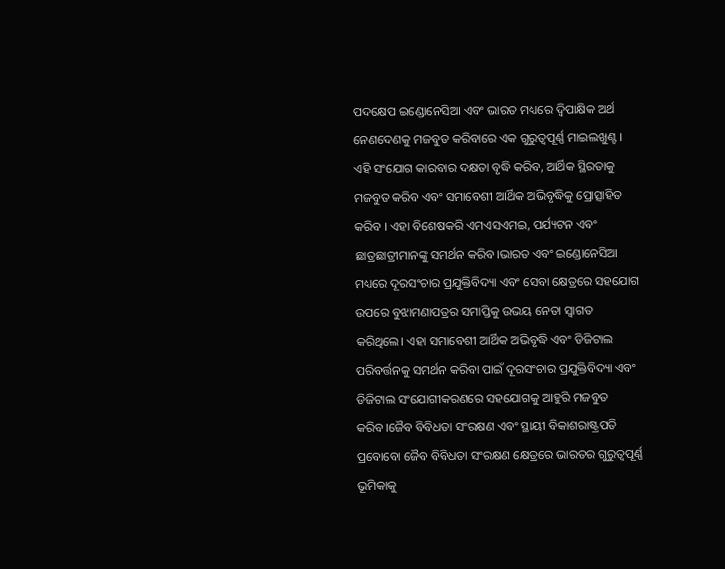ପଦକ୍ଷେପ ଇଣ୍ଡୋନେସିଆ ଏବଂ ଭାରତ ମଧ୍ୟରେ ଦ୍ୱିପାକ୍ଷିକ ଅର୍ଥ ନେଣଦେଣକୁ ମଜବୁତ କରିବାରେ ଏକ ଗୁରୁତ୍ୱପୂର୍ଣ୍ଣ ମାଇଲଖୁଣ୍ଟ । ଏହି ସଂଯୋଗ କାରବାର ଦକ୍ଷତା ବୃଦ୍ଧି କରିବ, ଆର୍ଥିକ ସ୍ଥିରତାକୁ ମଜବୁତ କରିବ ଏବଂ ସମାବେଶୀ ଆର୍ଥିକ ଅଭିବୃଦ୍ଧିକୁ ପ୍ରୋତ୍ସାହିତ କରିବ । ଏହା ବିଶେଷକରି ଏମଏସଏମଇ, ପର୍ଯ୍ୟଟନ ଏବଂ ଛାତ୍ରଛାତ୍ରୀମାନଙ୍କୁ ସମର୍ଥନ କରିବ।ଭାରତ ଏବଂ ଇଣ୍ଡୋନେସିଆ ମଧ୍ୟରେ ଦୂରସଂଚାର ପ୍ରଯୁକ୍ତିବିଦ୍ୟା ଏବଂ ସେବା କ୍ଷେତ୍ରରେ ସହଯୋଗ ଉପରେ ବୁଝାମଣାପତ୍ରର ସମାପ୍ତିକୁ ଉଭୟ ନେତା ସ୍ୱାଗତ କରିଥିଲେ। ଏହା ସମାବେଶୀ ଆର୍ଥିକ ଅଭିବୃଦ୍ଧି ଏବଂ ଡିଜିଟାଲ ପରିବର୍ତ୍ତନକୁ ସମର୍ଥନ କରିବା ପାଇଁ ଦୂରସଂଚାର ପ୍ରଯୁକ୍ତିବିଦ୍ୟା ଏବଂ ଡିଜିଟାଲ ସଂଯୋଗୀକରଣରେ ସହଯୋଗକୁ ଆହୁରି ମଜବୁତ କରିବ।ଜୈବ ବିବିଧତା ସଂରକ୍ଷଣ ଏବଂ ସ୍ଥାୟୀ ବିକାଶରାଷ୍ଟ୍ରପତି ପ୍ରବୋବୋ ଜୈବ ବିବିଧତା ସଂରକ୍ଷଣ କ୍ଷେତ୍ରରେ ଭାରତର ଗୁରୁତ୍ୱପୂର୍ଣ୍ଣ ଭୂମିକାକୁ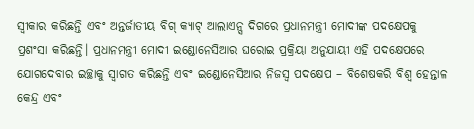ସ୍ୱୀକାର କରିଛନ୍ତି ଏବଂ ଅନ୍ତର୍ଜାତୀୟ ବିଗ୍ କ୍ୟାଟ୍ ଆଲାଏନ୍ସ ଦିଗରେ ପ୍ରଧାନମନ୍ତ୍ରୀ ମୋଦୀଙ୍କ ପଦକ୍ଷେପକୁ ପ୍ରଶଂସା କରିଛନ୍ତି। ପ୍ରଧାନମନ୍ତ୍ରୀ ମୋଦୀ ଇଣ୍ଡୋନେସିଆର ଘରୋଇ ପ୍ରକ୍ରିୟା ଅନୁଯାୟୀ ଏହି ପଦକ୍ଷେପରେ ଯୋଗଦେବାର ଇଚ୍ଛାକୁ ସ୍ୱାଗତ କରିଛନ୍ତି ଏବଂ ଇଣ୍ଡୋନେସିଆର ନିଜସ୍ୱ ପଦକ୍ଷେପ – ବିଶେଷକରି ବିଶ୍ୱ ହେନ୍ତାଳ କେନ୍ଦ୍ର ଏବଂ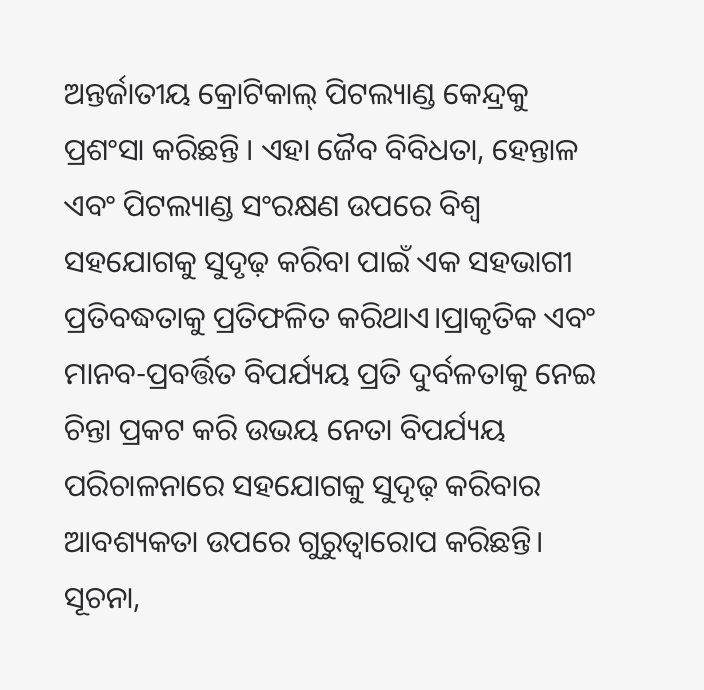ଅନ୍ତର୍ଜାତୀୟ କ୍ରୋଟିକାଲ୍ ପିଟଲ୍ୟାଣ୍ଡ କେନ୍ଦ୍ରକୁ ପ୍ରଶଂସା କରିଛନ୍ତି । ଏହା ଜୈବ ବିବିଧତା, ହେନ୍ତାଳ ଏବଂ ପିଟଲ୍ୟାଣ୍ଡ ସଂରକ୍ଷଣ ଉପରେ ବିଶ୍ୱ ସହଯୋଗକୁ ସୁଦୃଢ଼ କରିବା ପାଇଁ ଏକ ସହଭାଗୀ ପ୍ରତିବଦ୍ଧତାକୁ ପ୍ରତିଫଳିତ କରିଥାଏ।ପ୍ରାକୃତିକ ଏବଂ ମାନବ-ପ୍ରବର୍ତ୍ତିତ ବିପର୍ଯ୍ୟୟ ପ୍ରତି ଦୁର୍ବଳତାକୁ ନେଇ ଚିନ୍ତା ପ୍ରକଟ କରି ଉଭୟ ନେତା ବିପର୍ଯ୍ୟୟ ପରିଚାଳନାରେ ସହଯୋଗକୁ ସୁଦୃଢ଼ କରିବାର ଆବଶ୍ୟକତା ଉପରେ ଗୁରୁତ୍ୱାରୋପ କରିଛନ୍ତି। ସୂଚନା,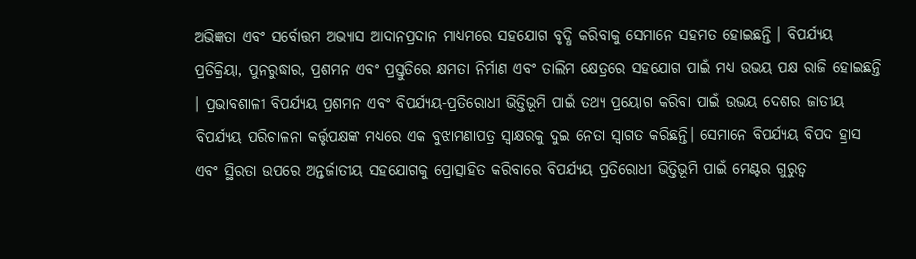ଅଭିଜ୍ଞତା ଏବଂ ସର୍ବୋତ୍ତମ ଅଭ୍ୟାସ ଆଦାନପ୍ରଦାନ ମାଧ୍ୟମରେ ସହଯୋଗ ବୃଦ୍ଧି କରିବାକୁ ସେମାନେ ସହମତ ହୋଇଛନ୍ତି । ବିପର୍ଯ୍ୟୟ ପ୍ରତିକ୍ରିୟା, ପୁନରୁଦ୍ଧାର, ପ୍ରଶମନ ଏବଂ ପ୍ରସ୍ତୁତିରେ କ୍ଷମତା ନିର୍ମାଣ ଏବଂ ତାଲିମ କ୍ଷେତ୍ରରେ ସହଯୋଗ ପାଇଁ ମଧ୍ୟ ଉଭୟ ପକ୍ଷ ରାଜି ହୋଇଛନ୍ତି । ପ୍ରଭାବଶାଳୀ ବିପର୍ଯ୍ୟୟ ପ୍ରଶମନ ଏବଂ ବିପର୍ଯ୍ୟୟ-ପ୍ରତିରୋଧୀ ଭିତ୍ତିଭୂମି ପାଇଁ ତଥ୍ୟ ପ୍ରୟୋଗ କରିବା ପାଇଁ ଉଭୟ ଦେଶର ଜାତୀୟ ବିପର୍ଯ୍ୟୟ ପରିଚାଳନା କର୍ତ୍ତୃପକ୍ଷଙ୍କ ମଧ୍ୟରେ ଏକ ବୁଝାମଣାପତ୍ର ସ୍ୱାକ୍ଷରକୁ ଦୁଇ ନେତା ସ୍ୱାଗତ କରିଛନ୍ତି। ସେମାନେ ବିପର୍ଯ୍ୟୟ ବିପଦ ହ୍ରାସ ଏବଂ ସ୍ଥିରତା ଉପରେ ଅନ୍ତର୍ଜାତୀୟ ସହଯୋଗକୁ ପ୍ରୋତ୍ସାହିତ କରିବାରେ ବିପର୍ଯ୍ୟୟ ପ୍ରତିରୋଧୀ ଭିତ୍ତିଭୂମି ପାଇଁ ମେଣ୍ଟର ଗୁରୁତ୍ୱ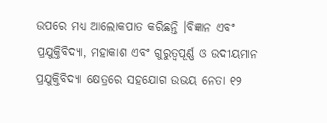ଉପରେ ମଧ୍ୟ ଆଲୋକପାତ କରିଛନ୍ତି ।ବିଜ୍ଞାନ ଏବଂ ପ୍ରଯୁକ୍ତିବିଦ୍ୟା, ମହାକାଶ ଏବଂ ଗୁରୁତ୍ୱପୂର୍ଣ୍ଣ ଓ ଉଦୀୟମାନ ପ୍ରଯୁକ୍ତିବିଦ୍ୟା କ୍ଷେତ୍ରରେ ସହଯୋଗ ଉଭୟ ନେତା ୧୨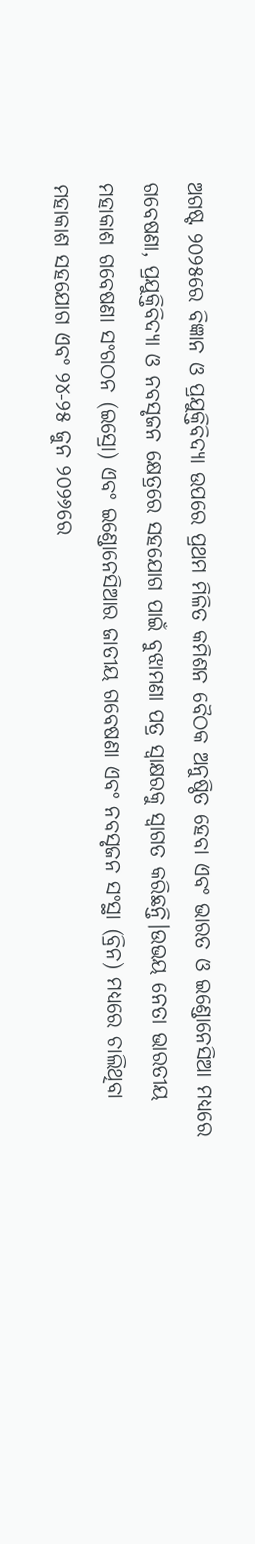ଅଗଷ୍ଟ ୨୦୨୫ରେ ବିଜ୍ଞାନ ଓ ପ୍ରଯୁକ୍ତିବିଦ୍ୟା ଉପରେ ପ୍ରଥମ ମିଳିତ କମିଶନ ବୈଠକ ଅନୁଷ୍ଠିତ ହେବା ଏବଂ ଭାରତ ଓ ଇଣ୍ଡୋନେସିଆ ମଧ୍ୟରେ ଗବେଷଣା, ପ୍ରଯୁକ୍ତିବିଦ୍ୟା ଓ ନବସୃଜନ କ୍ଷେତ୍ରରେ ସହଯୋଗ ପାଇଁ ବୁଝାମଣା ପତ୍ର ସ୍ୱାକ୍ଷରକୁ ସ୍ୱାଗତ କରିଛନ୍ତି।ଉଭୟ ନେତା ଭାରତୀୟ ମହାକାଶ ଗବେଷଣା ସଂଗଠନ (ଇସ୍ରୋ) ଏବଂ ଇଣ୍ଡୋନେସିଆର ଜାତୀୟ ଗବେଷଣା ଏବଂ ନବସୃଜନ ସଂସ୍ଥା (ବ୍ରିନ) ମଧ୍ୟରେ ଚାଲିଥିବା ମହାକାଶ ସହଯୋଗ ଏବଂ ୨୪-୨୫ ଜୁନ ୨୦୨୬ରେ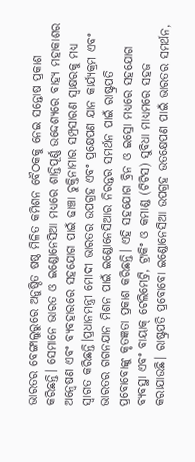ଭାରତର ବେଙ୍ଗାଲୁରୁରେ ଅନୁଷ୍ଠିତ ଷଷ୍ଠ ମିଳିତ କମିଶନ ବୈଠକକୁ ନେଇ ସନ୍ତୋଷ ପ୍ରକାଶ କରିଛନ୍ତି। ସେମାନେ ଭାରତ ଓ ଇଣ୍ଡୋନେସିଆ ମଧ୍ୟରେ ଶାନ୍ତିପୂର୍ଣ୍ଣ ଉଦ୍ଦେଶ୍ୟରେ ବାହ୍ୟ ମହାକାଶର ଅନ୍ୱେଷଣ ଏବଂ ବ୍ୟବହାରରେ ସହଯୋଗ ପାଇଁ ଢାଞ୍ଚା ଚୁକ୍ତିନାମାର ସମ୍ପ୍ରସାରଣ ସ୍ୱାକ୍ଷରକୁ ମଧ୍ୟ ସ୍ୱାଗତ କରିଛନ୍ତି।ପ୍ରଧାନମନ୍ତ୍ରୀ ମୋଦୀ ଭାରତର ଉପଗ୍ରହ ଏବଂ ପ୍ରକ୍ଷେପଣ ଯାନ କାର୍ଯ୍ୟକ୍ରମ ଏବଂ ଭାରତର ଗଗନଯାନ ମିଶନ ପାଇଁ ଇଣ୍ଡୋନେସିଆର ନିରନ୍ତର ସମର୍ଥନ ପାଇଁ ରାଷ୍ଟ୍ରପତି ପ୍ରବୋବୋଙ୍କୁ କୃତଜ୍ଞତା ପ୍ରକାଶ କରିଛନ୍ତି। ଏହି ସହଯୋଗ ବ୍ରିନ ଓ ଇସ୍ରୋ ମଧ୍ୟରେ ସହଯୋଗ ବ୍ୟବସ୍ଥା ଏବଂ ବାୟାକ୍ ଟେଲିମେଟ୍ରି, ଟ୍ରାକିଂ ଓ କମାଣ୍ଡ (ଟିଟିସ) ସୁବିଧା ମାଧ୍ୟମରେ ସହଜ କରାଯାଉଛି। ରାଷ୍ଟ୍ରପତି ପ୍ରବୋବୋ ଇଣ୍ଡୋନେସିଆ ଉପଗ୍ରହ ଉତକ୍ଷେପଣ ପାଇଁ ଭାରତର ସମର୍ଥନ,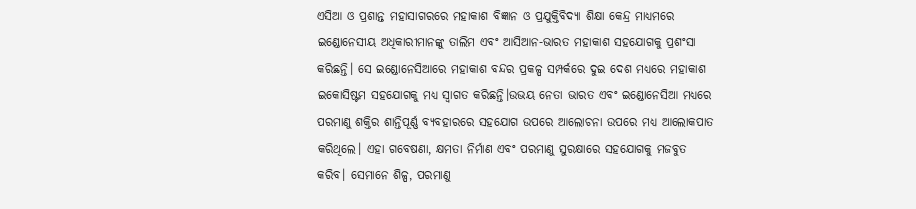ଏସିଆ ଓ ପ୍ରଶାନ୍ତ ମହାସାଗରରେ ମହାକାଶ ବିଜ୍ଞାନ ଓ ପ୍ରଯୁକ୍ତିବିଦ୍ୟା ଶିକ୍ଷା କେନ୍ଦ୍ର ମାଧ୍ୟମରେ ଇଣ୍ଡୋନେସୀୟ ଅଧିକାରୀମାନଙ୍କୁ ତାଲିମ ଏବଂ ଆସିଆନ-ଭାରତ ମହାକାଶ ସହଯୋଗକୁ ପ୍ରଶଂସା କରିଛନ୍ତି। ସେ ଇଣ୍ଡୋନେସିଆରେ ମହାକାଶ ବନ୍ଦର ପ୍ରକଳ୍ପ ସମ୍ପର୍କରେ ଦୁଇ ଦେଶ ମଧ୍ୟରେ ମହାକାଶ ଇକୋସିଷ୍ଟମ ସହଯୋଗକୁ ମଧ୍ୟ ସ୍ୱାଗତ କରିଛନ୍ତି।ଉଭୟ ନେତା ଭାରତ ଏବଂ ଇଣ୍ଡୋନେସିଆ ମଧ୍ୟରେ ପରମାଣୁ ଶକ୍ତିର ଶାନ୍ତିପୂର୍ଣ୍ଣ ବ୍ୟବହାରରେ ସହଯୋଗ ଉପରେ ଆଲୋଚନା ଉପରେ ମଧ୍ୟ ଆଲୋକପାତ କରିଥିଲେ। ଏହା ଗବେଷଣା, କ୍ଷମତା ନିର୍ମାଣ ଏବଂ ପରମାଣୁ ସୁରକ୍ଷାରେ ସହଯୋଗକୁ ମଜବୁତ କରିବ। ସେମାନେ ଶିଳ୍ପ, ପରମାଣୁ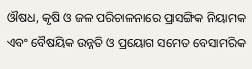ଔଷଧ, କୃଷି ଓ ଜଳ ପରିଚାଳନାରେ ପ୍ରାସଙ୍ଗିକ ନିୟାମକ ଏବଂ ବୈଷୟିକ ଉନ୍ନତି ଓ ପ୍ରୟୋଗ ସମେତ ବେସାମରିକ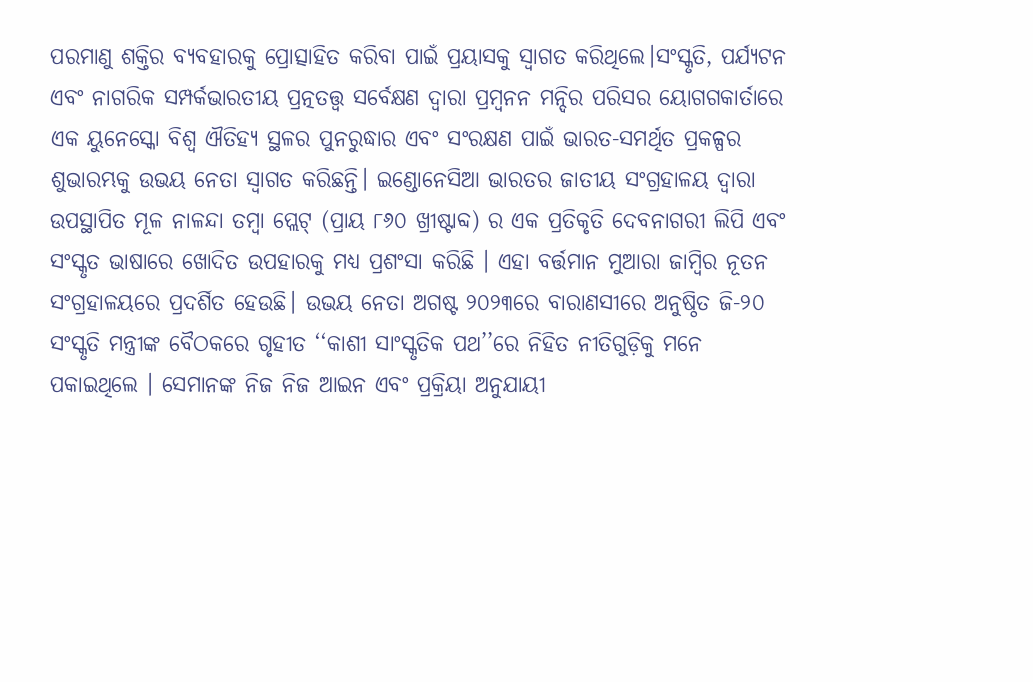ପରମାଣୁ ଶକ୍ତିର ବ୍ୟବହାରକୁ ପ୍ରୋତ୍ସାହିତ କରିବା ପାଇଁ ପ୍ରୟାସକୁ ସ୍ୱାଗତ କରିଥିଲେ।ସଂସ୍କୃତି, ପର୍ଯ୍ୟଟନ ଏବଂ ନାଗରିକ ସମ୍ପର୍କଭାରତୀୟ ପ୍ରତ୍ନତତ୍ତ୍ୱ ସର୍ବେକ୍ଷଣ ଦ୍ୱାରା ପ୍ରମ୍ବନନ ମନ୍ଦିର ପରିସର ୟୋଗଗକାର୍ତାରେ ଏକ ୟୁନେସ୍କୋ ବିଶ୍ୱ ଐତିହ୍ୟ ସ୍ଥଳର ପୁନରୁଦ୍ଧାର ଏବଂ ସଂରକ୍ଷଣ ପାଇଁ ଭାରତ-ସମର୍ଥିତ ପ୍ରକଳ୍ପର ଶୁଭାରମ୍ଭକୁ ଉଭୟ ନେତା ସ୍ୱାଗତ କରିଛନ୍ତି। ଇଣ୍ଡୋନେସିଆ ଭାରତର ଜାତୀୟ ସଂଗ୍ରହାଳୟ ଦ୍ୱାରା ଉପସ୍ଥାପିତ ମୂଳ ନାଳନ୍ଦା ତମ୍ବା ପ୍ଲେଟ୍ (ପ୍ରାୟ ୮୬୦ ଖ୍ରୀଷ୍ଟାବ୍ଦ) ର ଏକ ପ୍ରତିକୃତି ଦେବନାଗରୀ ଲିପି ଏବଂ ସଂସ୍କୃତ ଭାଷାରେ ଖୋଦିତ ଉପହାରକୁ ମଧ୍ୟ ପ୍ରଶଂସା କରିଛି । ଏହା ବର୍ତ୍ତମାନ ମୁଆରା ଜାମ୍ବିର ନୂତନ ସଂଗ୍ରହାଳୟରେ ପ୍ରଦର୍ଶିତ ହେଉଛି। ଉଭୟ ନେତା ଅଗଷ୍ଟ ୨୦୨୩ରେ ବାରାଣସୀରେ ଅନୁଷ୍ଠିତ ଜି-୨୦ ସଂସ୍କୃତି ମନ୍ତ୍ରୀଙ୍କ ବୈଠକରେ ଗୃହୀତ ‘‘କାଶୀ ସାଂସ୍କୃତିକ ପଥ’’ରେ ନିହିତ ନୀତିଗୁଡ଼ିକୁ ମନେ ପକାଇଥିଲେ । ସେମାନଙ୍କ ନିଜ ନିଜ ଆଇନ ଏବଂ ପ୍ରକ୍ରିୟା ଅନୁଯାୟୀ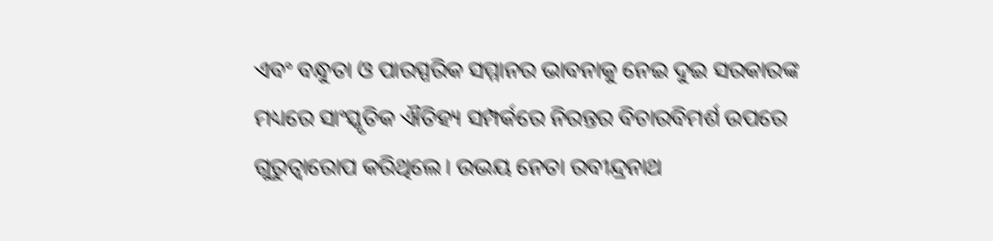ଏବଂ ବନ୍ଧୁତା ଓ ପାରସ୍ପରିକ ସମ୍ମାନର ଭାବନାକୁ ନେଇ ଦୁଇ ସରକାରଙ୍କ ମଧ୍ୟରେ ସାଂସ୍କୃତିକ ଐତିହ୍ୟ ସମ୍ପର୍କରେ ନିରନ୍ତର ବିଚାରବିମର୍ଶ ଉପରେ ଗୁରୁତ୍ୱାରୋପ କରିଥିଲେ। ଉଭୟ ନେତା ରବୀନ୍ଦ୍ରନାଥ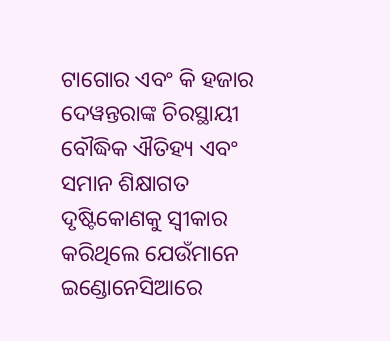ଟାଗୋର ଏବଂ କି ହଜାର ଦେୱନ୍ତରାଙ୍କ ଚିରସ୍ଥାୟୀ ବୌଦ୍ଧିକ ଐତିହ୍ୟ ଏବଂ ସମାନ ଶିକ୍ଷାଗତ ଦୃଷ୍ଟିକୋଣକୁ ସ୍ୱୀକାର କରିଥିଲେ ଯେଉଁମାନେ ଇଣ୍ଡୋନେସିଆରେ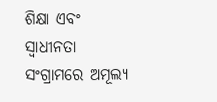ଶିକ୍ଷା ଏବଂ ସ୍ୱାଧୀନତା ସଂଗ୍ରାମରେ ଅମୂଲ୍ୟ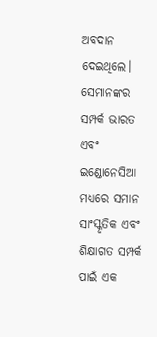ଅବଦାନ ଦେଇଥିଲେ। ସେମାନଙ୍କର ସମ୍ପର୍କ ଭାରତ ଏବଂ ଇଣ୍ଡୋନେସିଆ ମଧ୍ୟରେ ସମାନ ସାଂସ୍କୃତିକ ଏବଂ ଶିକ୍ଷାଗତ ସମ୍ପର୍କ ପାଇଁ ଏକ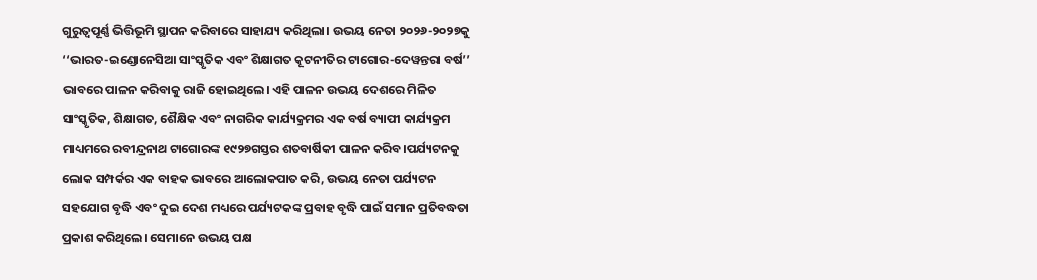ଗୁରୁତ୍ୱପୂର୍ଣ୍ଣ ଭିତ୍ତିଭୂମି ସ୍ଥାପନ କରିବାରେ ସାହାଯ୍ୟ କରିଥିଲା। ଉଭୟ ନେତା ୨୦୨୬-୨୦୨୭କୁ ‘‘ଭାରତ-ଇଣ୍ଡୋନେସିଆ ସାଂସ୍କୃତିକ ଏବଂ ଶିକ୍ଷାଗତ କୂଟନୀତିର ଟାଗୋର-ଦେୱନ୍ତରା ବର୍ଷ’’ ଭାବରେ ପାଳନ କରିବାକୁ ରାଜି ହୋଇଥିଲେ। ଏହି ପାଳନ ଉଭୟ ଦେଶରେ ମିଳିତ ସାଂସ୍କୃତିକ, ଶିକ୍ଷାଗତ, ଶୈକ୍ଷିକ ଏବଂ ନାଗରିକ କାର୍ଯ୍ୟକ୍ରମର ଏକ ବର୍ଷ ବ୍ୟାପୀ କାର୍ଯ୍ୟକ୍ରମ ମାଧ୍ୟମରେ ରବୀନ୍ଦ୍ରନାଥ ଟାଗୋରଙ୍କ ୧୯୨୭ଗସ୍ତର ଶତବାର୍ଷିକୀ ପାଳନ କରିବ।ପର୍ଯ୍ୟଟନକୁ ଲୋକ ସମ୍ପର୍କର ଏକ ବାହକ ଭାବରେ ଆଲୋକପାତ କରି, ଉଭୟ ନେତା ପର୍ଯ୍ୟଟନ ସହଯୋଗ ବୃଦ୍ଧି ଏବଂ ଦୁଇ ଦେଶ ମଧ୍ୟରେ ପର୍ଯ୍ୟଟକଙ୍କ ପ୍ରବାହ ବୃଦ୍ଧି ପାଇଁ ସମାନ ପ୍ରତିବଦ୍ଧତା ପ୍ରକାଶ କରିଥିଲେ। ସେମାନେ ଉଭୟ ପକ୍ଷ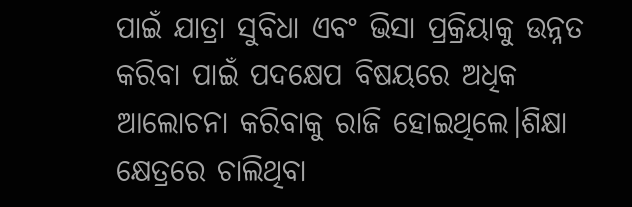ପାଇଁ ଯାତ୍ରା ସୁବିଧା ଏବଂ ଭିସା ପ୍ରକ୍ରିୟାକୁ ଉନ୍ନତ କରିବା ପାଇଁ ପଦକ୍ଷେପ ବିଷୟରେ ଅଧିକ ଆଲୋଚନା କରିବାକୁ ରାଜି ହୋଇଥିଲେ।ଶିକ୍ଷା କ୍ଷେତ୍ରରେ ଚାଲିଥିବା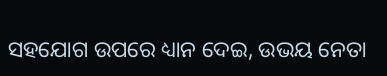ସହଯୋଗ ଉପରେ ଧ୍ୟାନ ଦେଇ, ଉଭୟ ନେତା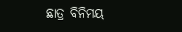ଛାତ୍ର ବିନିମୟ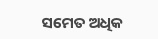ସମେତ ଅଧିକ